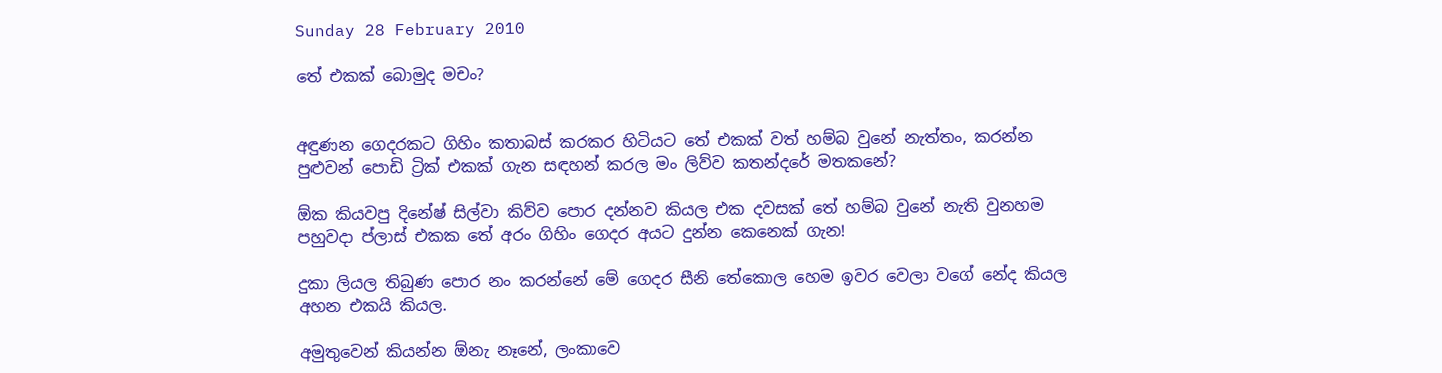Sunday 28 February 2010

තේ එකක් බොමුද මචං?


අඳුණන ගෙදරකට ගිහිං කතාබස් කරකර හිටියට තේ එකක් වත් හම්බ වුනේ නැත්තං, කරන්න පුළුවන් පොඩි ට්‍රික් එකක් ගැන සඳහන් කරල මං ලිව්ව කතන්දරේ මතකනේ?

ඕක කියවපු දිනේෂ් සිල්වා කිව්ව පොර දන්නව කියල එක දවසක් තේ හම්බ වුනේ නැති වුනහම පහුවදා ප්ලාස් එකක තේ අරං ගිහිං ගෙදර අයට දුන්න කෙනෙක් ගැන!

දුකා ලියල තිබුණ පොර නං කරන්නේ මේ ගෙදර සීනි තේකොල හෙම ඉවර වෙලා වගේ නේද කියල අහන එකයි කියල.

අමුතුවෙන් කියන්න ඕනැ නෑනේ, ලංකාවෙ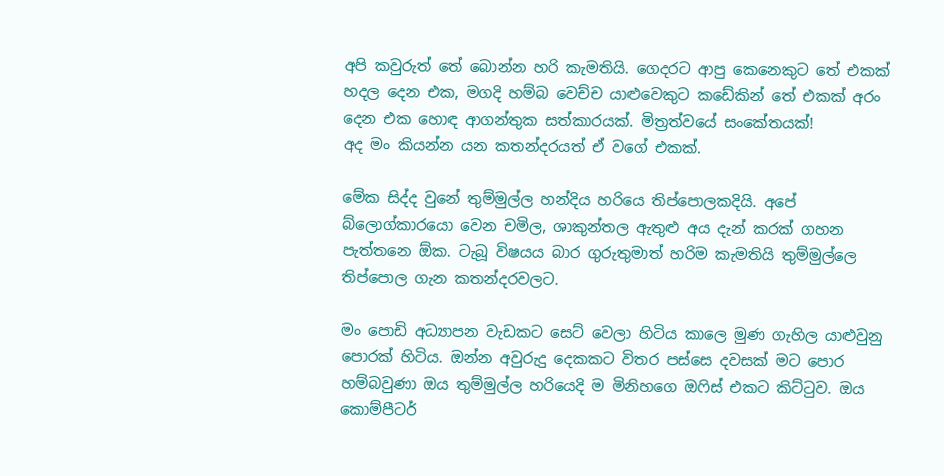අපි කවුරුත් තේ බොන්න හරි කැමතියි. ගෙදරට ආපු කෙනෙකුට තේ එකක් හදල දෙන එක, මගදි හම්බ වෙච්ච යාළුවෙකුට කඩේකින් තේ එකක් අරං දෙන එක හොඳ ආගන්තුක සත්කාරයක්. මිත්‍රත්වයේ සංකේතයක්!
අද මං කියන්න යන කතන්දරයත් ඒ වගේ එකක්.

මේක සිද්ද වුනේ තුම්මුල්ල හන්දිය හරියෙ තිප්පොලකදියි. අපේ බ්ලොග්කාරයො වෙන චමිල, ශාකුන්තල ඇතුළු අය දැන් කරක් ගහන පැත්තනෙ ඕක. ටැබූ විෂයය බාර ගුරුතුමාත් හරිම කැමතියි තුම්මුල්ලෙ තිප්පොල ගැන කතන්දරවලට.

මං පොඩි අධ්‍යාපන වැඩකට සෙට් වෙලා හිටිය කාලෙ මුණ ගැහිල යාළුවුනු පොරක් හිටිය. ඔන්න අවුරුදු දෙකකට විතර පස්සෙ දවසක් මට පොර හම්බවුණා ඔය තුම්මුල්ල හරියෙදි ම මිනිහගෙ ඔෆිස් එකට කිට්ටුව. ඔය කොම්පීටර්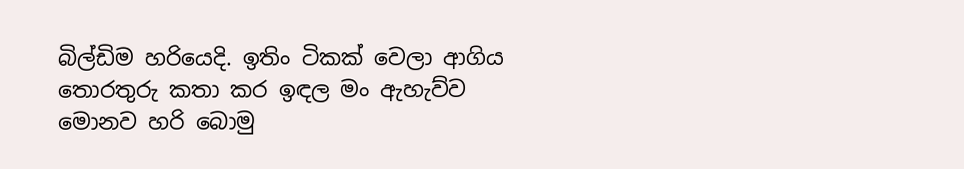බිල්ඩිම හරියෙදි. ඉතිං ටිකක් වෙලා ආගිය තොරතුරු කතා කර ඉඳල මං ඇහැව්ව මොනව හරි බොමු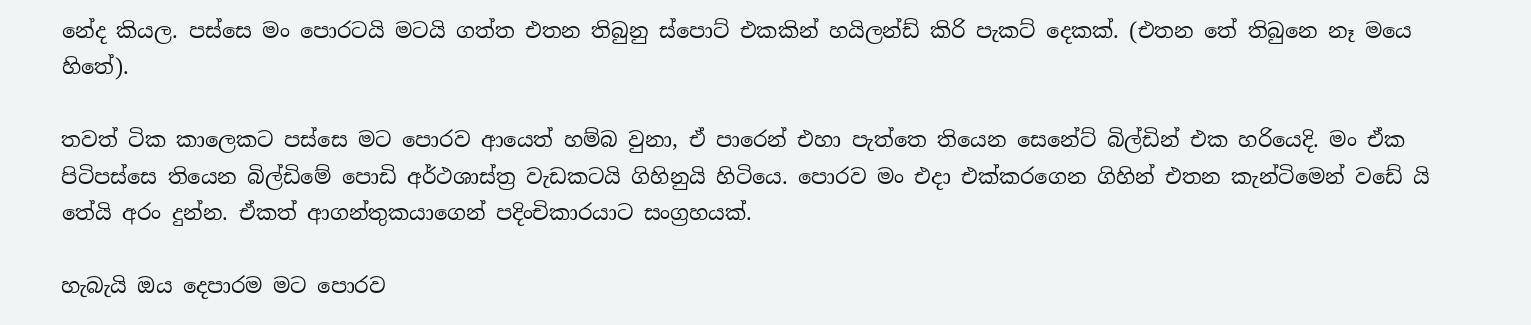නේද කියල. පස්සෙ මං පොරටයි මටයි ගත්ත එතන තිබුනු ස්පොට් එකකින් හයිලන්ඩ් කිරි පැකට් දෙකක්. (එතන තේ තිබුනෙ නෑ මයෙ හිතේ).

තවත් ටික කාලෙකට පස්සෙ මට පොරව ආයෙත් හම්බ වුනා, ඒ පාරෙන් එහා පැත්තෙ තියෙන සෙනේට් බිල්ඩින් එක හරියෙදි. මං ඒක පිටිපස්සෙ තියෙන බිල්ඩිමේ පොඩි අර්ථශාස්ත්‍ර වැඩකටයි ගිහිනුයි හිටියෙ. පොරව මං එදා එක්කරගෙන ගිහින් එතන කැන්ටිමෙන් වඩේ යි තේයි අරං දුන්න. ඒකත් ආගන්තුකයාගෙන් පදිංචිකාරයාට සංග්‍රහයක්.

හැබැයි ඔය දෙපාරම මට පොරව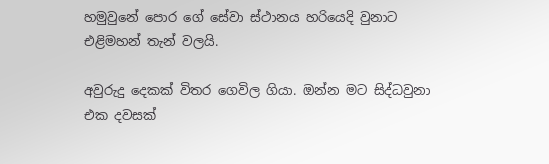හමුවුනේ පොර ගේ සේවා ස්ථානය හරියෙදි වුනාට එළිමහන් තැන් වලයි.

අවුරුදු දෙකක් විතර ගෙවිල ගියා. ඔන්න මට සිද්ධවුනා එක දවසක්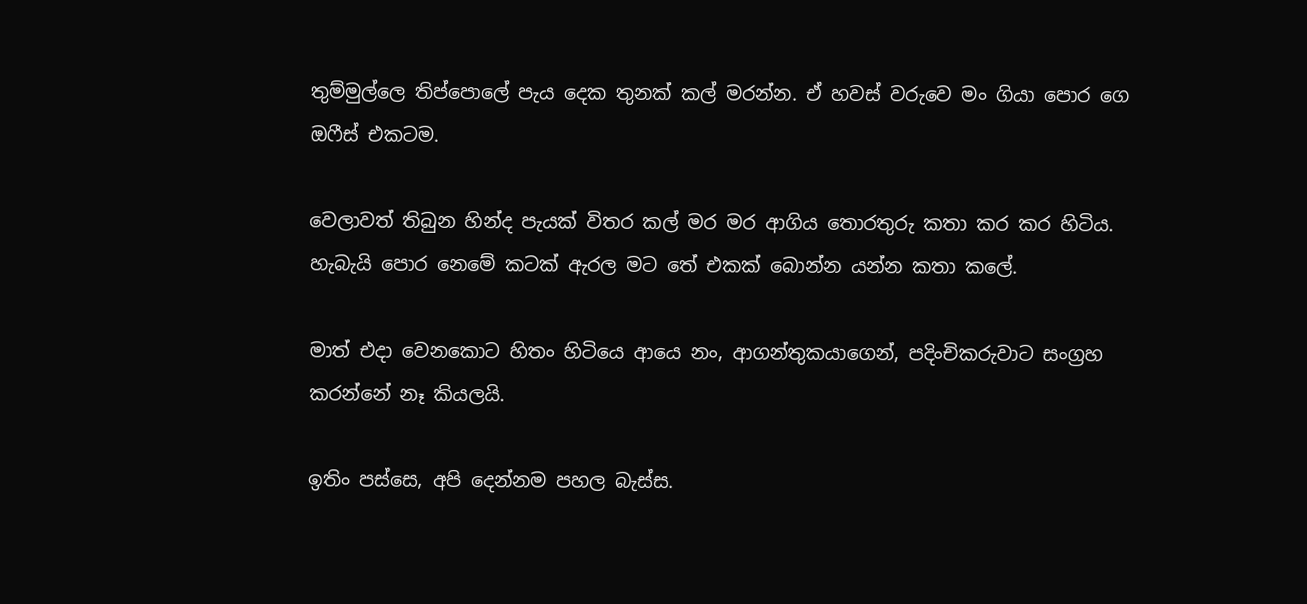තුම්මුල්ලෙ තිප්පොලේ පැය දෙක තුනක් කල් මරන්න. ඒ හවස් වරුවෙ මං ගියා පොර ගෙ ඔෆීස් එකටම.

වෙලාවත් තිබුන හින්ද පැයක් විතර කල් මර මර ආගිය තොරතුරු කතා කර කර හිටිය. හැබැයි පොර නෙමේ කටක් ඇරල මට තේ එකක් බොන්න යන්න කතා කලේ.

මාත් එදා වෙනකොට හිතං හිටියෙ ආයෙ නං, ආගන්තුකයාගෙන්, පදිංචිකරුවාට සංග්‍රහ කරන්නේ නෑ කියලයි.

ඉතිං පස්සෙ, අපි දෙන්නම පහල බැස්ස.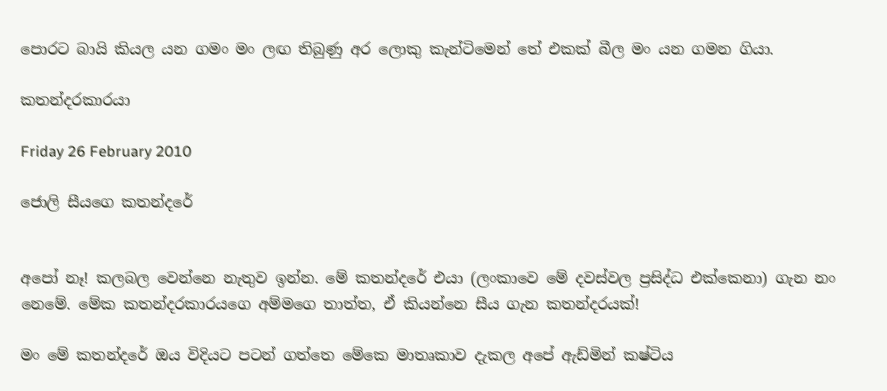පොරට බායි කියල යන ගමං මං ලඟ තිබුණු අර ලොකු කැන්ටිමෙන් තේ එකක් බීල මං යන ගමන ගියා.

කතන්දරකාරයා

Friday 26 February 2010

ජොලි සීයගෙ කතන්දරේ


අපෝ නෑ! කලබල වෙන්නෙ නැතුව ඉන්න. මේ කතන්දරේ එයා (ලංකාවෙ මේ දවස්වල ප්‍රසිද්ධ එක්කෙනා) ගැන නං නෙමේ. මේක කතන්දරකාරයගෙ අම්මගෙ තාත්ත, ඒ කියන්නෙ සීය ගැන කතන්දරයක්!

මං මේ කතන්දරේ ඔය විදියට පටන් ගත්තෙ මේකෙ මාතෘකාව දැකල අපේ ඇඩ්මින් කෂ්ටිය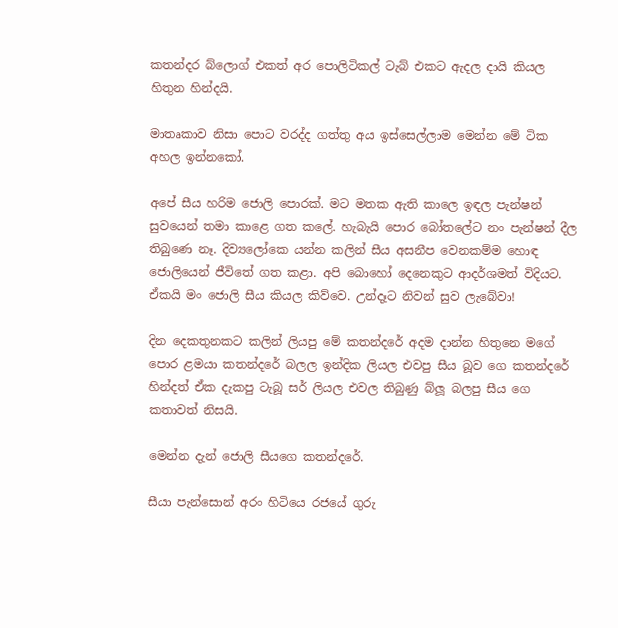කතන්දර බ්ලොග් එකත් අර පොලිටිකල් ටැබ් එකට ඇදල දායි කියල හිතුන හින්දයි.

මාතෘකාව නිසා පොට වරද්ද ගත්තු අය ඉස්සෙල්ලාම මෙන්න මේ ටික අහල ඉන්නකෝ.

අපේ සීය හරිම ජොලි පොරක්. මට මතක ඇති කාලෙ ඉඳල පැන්ෂන් සුවයෙන් තමා කාළෙ ගත කලේ. හැබැයි පොර බෝතලේට නං පැන්ෂන් දීල තිබුණෙ නෑ. දිව්‍යලෝකෙ යන්න කලින් සීය අසනීප වෙනකම්ම හොඳ ජොලියෙන් ජීවිතේ ගත කළා. අපි බොහෝ දෙනෙකුට ආදර්ශමත් විදියට. ඒකයි මං ජොලි සීය කියල කිව්වෙ. උන්දෑට නිවන් සුව ලැබේවා!

දින දෙකතුනකට කලින් ලියපු මේ කතන්දරේ අදම දාන්න හිතුනෙ මගේ පොර ළමයා කතන්දරේ බලල ඉන්දික ලියල එවපු සීය බූව ගෙ කතන්දරේ හින්දත් ඒක දැකපු ටැබූ සර් ලියල එවල තිබුණු බ්ලූ බලපු සීය ගෙ කතාවත් නිසයි.

මෙන්න දැන් ජොලි සීයගෙ කතන්දරේ.

සීයා පැන්සොන් අරං හිටියෙ රජයේ ගුරු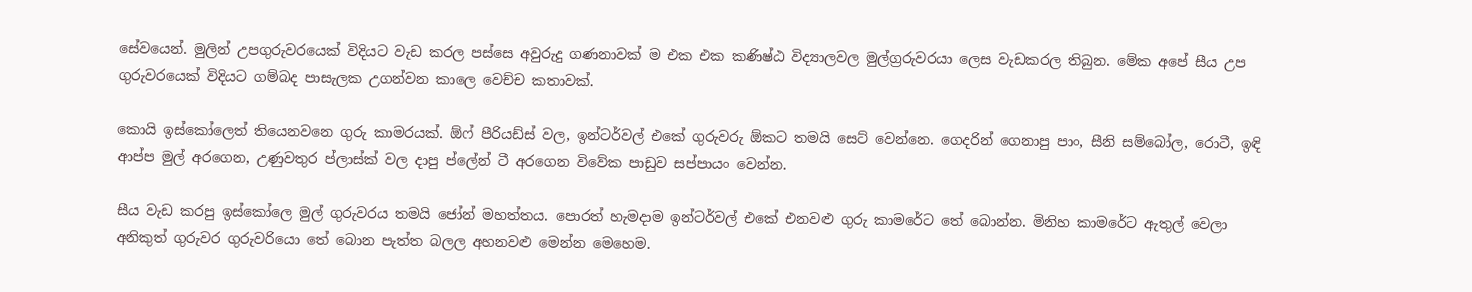සේවයෙන්. මුලින් උපගුරුවරයෙක් විදියට වැඩ කරල පස්සෙ අවුරුදු ගණනාවක් ම එක එක කණිෂ්ඨ විද්‍යාලවල මුල්ග්‍රරුවරයා ලෙස වැඩකරල තිබුන. මේක අපේ සීය උප ගුරුවරයෙක් විදියට ගම්බද පාසැලක උගන්වන කාලෙ වෙච්ච කතාවක්.

කොයි ඉස්කෝලෙත් තියෙනවනෙ ගුරු කාමරයක්. ඕෆ් පීරියඩ්ස් වල, ඉන්ටර්වල් එකේ ගුරුවරු ඕකට තමයි සෙට් වෙන්නෙ. ගෙදරින් ගෙනාපු පාං, සීනි සම්බෝල, රොටී, ඉඳි ආප්ප මුල් අරගෙන, උණුවතුර ප්ලාස්ක් වල දාපු ප්ලේන් ටී අරගෙන විවේක පාඩුව සප්පායං වෙන්න.

සීය වැඩ කරපු ඉස්කෝලෙ මුල් ගුරුවරය තමයි ජෝන් මහත්තය. පොරත් හැමදාම ඉන්ටර්වල් එකේ එනවළු ගුරු කාමරේට තේ බොන්න. මිනිහ කාමරේට ඇතුල් වෙලා අනිකුත් ගුරුවර ගුරුවරියො තේ බොන පැත්ත බලල අහනවළු මෙන්න මෙහෙම.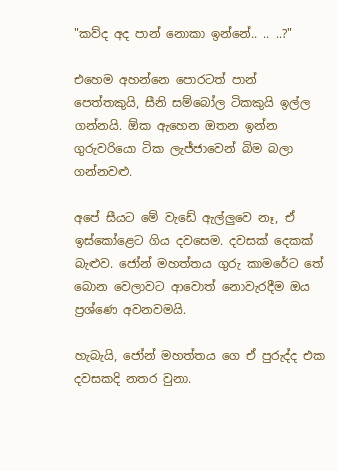"කව්ද අද පාන් නොකා ඉන්නේ.. .. ..?"

එහෙම අහන්නෙ පොරටත් පාන් පෙත්තකුයි, සීනි සම්බෝල ටිකකුයි ඉල්ල ගන්නයි. ඕක ඇහෙන ඔතන ඉන්න ගුරුවරියො ටික ලැජ්ජාවෙන් බිම බලා ගන්නවළු.

අපේ සීයට මේ වැඩේ ඇල්ලුවෙ නෑ, ඒ ඉස්කෝළෙට ගිය දවසෙම. දවසක් දෙකක් බැළුව. ජෝන් මහත්තය ගුරු කාමරේට තේ බොන වෙලාවට ආවොත් නොවැරදීම ඔය ප්‍රශ්ණෙ අවනවමයි.

හැබැයි, ජෝන් මහත්තය ගෙ ඒ පුරුද්ද එක දවසකදි නතර වුනා.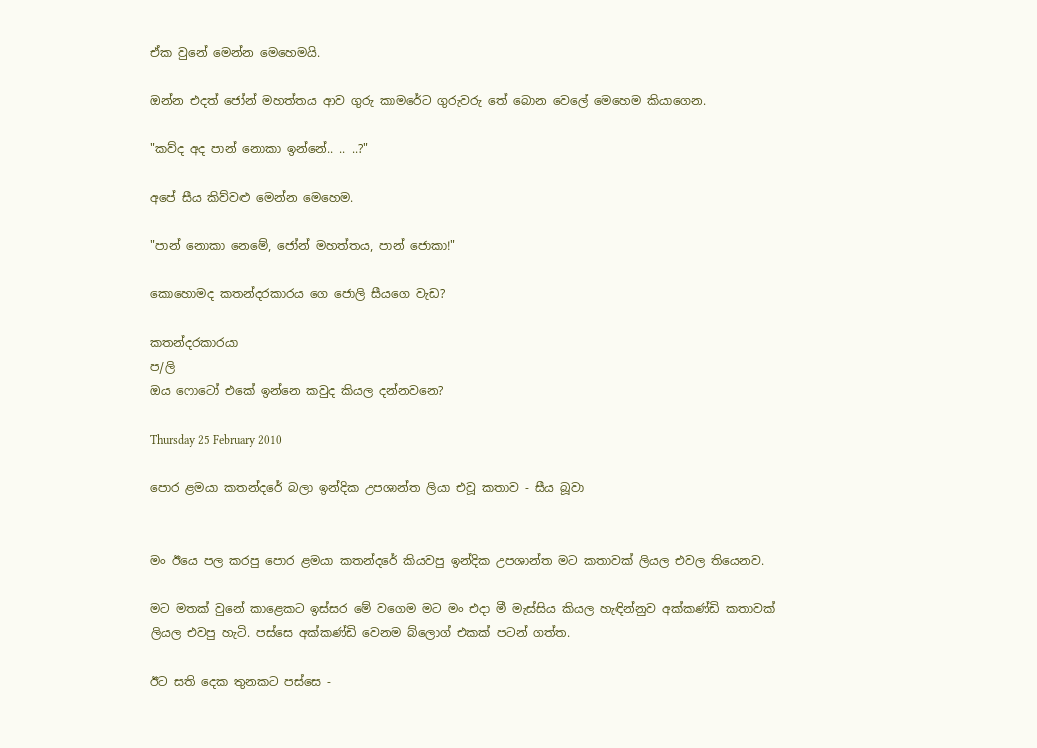ඒක වුනේ මෙන්න මෙහෙමයි.

ඔන්න එදත් ජෝන් මහත්තය ආව ගුරු කාමරේට ගුරුවරු තේ බොන වෙලේ මෙහෙම කියාගෙන.

"කව්ද අද පාන් නොකා ඉන්නේ.. .. ..?"

අපේ සීය කිව්වළු මෙන්න මෙහෙම.

"පාන් නොකා නෙමේ, ජෝන් මහත්තය, පාන් ජොකා!"

කොහොමද කතන්දරකාරය ගෙ ජොලි සීයගෙ වැඩ?

කතන්දරකාරයා
ප/ලි
ඔය ෆොටෝ එකේ ඉන්නෙ කවුද කියල දන්නවනෙ?

Thursday 25 February 2010

පොර ළමයා කතන්දරේ බලා ඉන්දික උපශාන්ත ලියා එවූ කතාව - සීය බූවා


මං ඊයෙ පල කරපු පොර ළමයා කතන්දරේ කියවපු ඉන්දික උපශාන්ත මට කතාවක් ලියල එවල තියෙනව.

මට මතක් වුනේ කාළෙකට ඉස්සර මේ වගෙම මට මං එදා මී මැස්සිය කියල හැඳින්නුව අක්කණ්ඩි කතාවක් ලියල එවපු හැටි. පස්සෙ අක්කණ්ඩි වෙනම බ්ලොග් එකක් පටන් ගත්ත.

ඊට සති දෙක තුනකට පස්සෙ -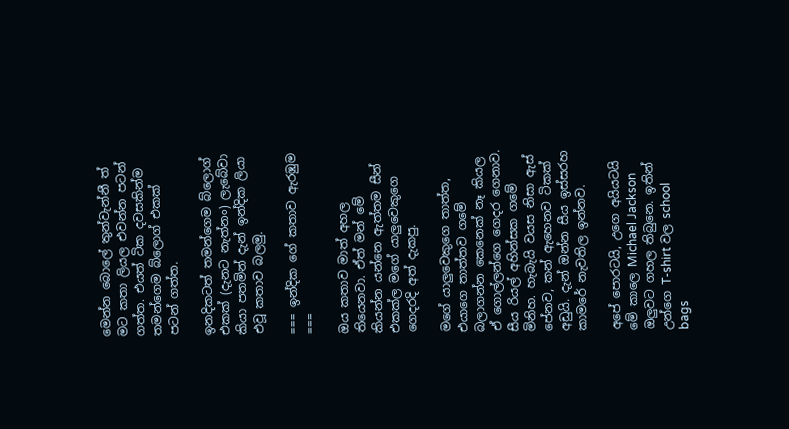මෙන්න බොලේ තුන්වැන්නී ත් මට කතා ලියල එවන්න පටන් ගත්ත. එයත් ටික දවසකින්ම තමන්ගෙම බ්ලොග් එකක් පටන් ගත්ත.

ඉනදිකටත් තමන්ගෙම බ්ලොග් එකක් (දැනට නැත්නං) ලැබේවා කියා පතමින් දැන් ඉන්දික ලියා එවූ කතාව බලමු.

=== ඉන්දික ගේ කතාව ඇරඹුම ===

ඔය කතාව මාත් අහල තියෙනවා. ඒත් මන් මේ කියන්න යන්නෙ ඇත්තම සීන් එකක්ල මගේ යාලුවෙකුගෙ ගෙදරදි අත් දැකපු.

මගේ යාලුවෙකුගෙ තාත්ත, එයාගෙ තාත්තව ගමේ බලාගන්න කෙනෙක් නෑ කියල ඒ ගොල්ලන්ගෙ ගෙදර ගෙනාව. සීය රියල් අහින්සක ගමේ මිනිහ. හැබැයි වයස නිසා ඇස් පේනව, කන් ඇහෙනව ටිකක් අඩුයි. දැන් ඔන්න සීය ඉස්සරහ කාමරේ නැවතිල ඉන්නව.

අපේ පොරටයි, උගෙ අයියටයි මේ කාලෙ Michael Jackson ඔලුවට ගහල තිබුනෙ. ඉතින් උන්ගෙ T-shirt වල school bags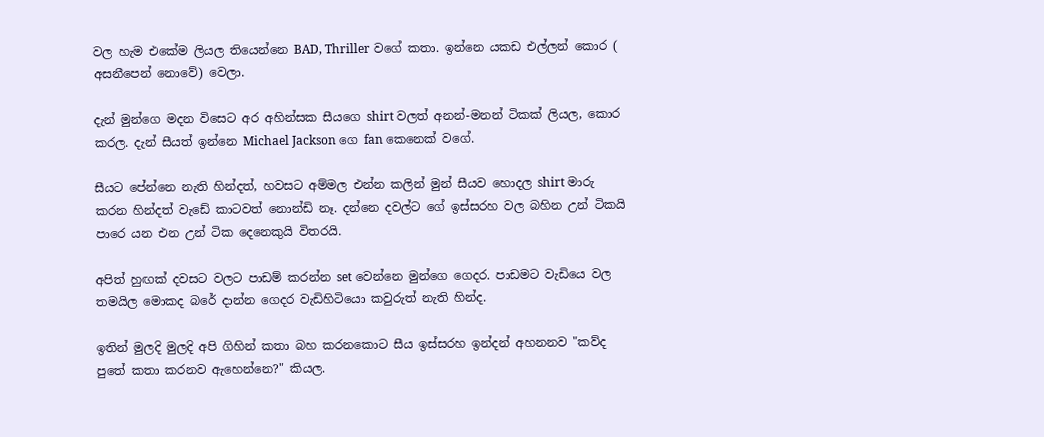වල හැම එකේම ලියල තියෙන්නෙ BAD, Thriller වගේ කතා. ඉන්නෙ යකඩ එල්ලන් කොර ( අසනීපෙන් නොවේ) වෙලා.

දැන් මුන්ගෙ මදන විසෙට අර අහින්සක සීයගෙ shirt වලත් අනන්-මනන් ටිකක් ලියල, කොර කරල. දැන් සීයත් ඉන්නෙ Michael Jackson ගෙ fan කෙනෙක් වගේ.

සීයට පේන්නෙ නැති හින්දත්, හවසට අම්මල එන්න කලින් මුන් සීයව හොදල shirt මාරු කරන හින්දත් වැඩේ කාටවත් නොන්ඩි නෑ. දන්නෙ දවල්ට ගේ ඉස්සරහ වල බහින උන් ටිකයි පාරෙ යන එන උන් ටික දෙනෙකුයි විතරයි.

අපිත් හුඟක් දවසට වලට පාඩම් කරන්න set වෙන්නෙ මුන්ගෙ ගෙදර. පාඩමට වැඩියෙ වල තමයිල මොකද බරේ දාන්න ගෙදර වැඩිහිටියො කවුරුත් නැති හින්ද.

ඉතින් මුලදි මුලදි අපි ගිහින් කතා බහ කරනකොට සීය ඉස්සරහ ඉන්දන් අහනනව "කව්ද පුතේ කතා කරනව ඇහෙන්නෙ?" කියල.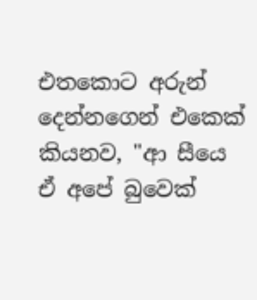එතකොට අරුන් දෙන්නගෙන් එකෙක් කියනව, "ආ සීයෙ ඒ අපේ බුවෙක්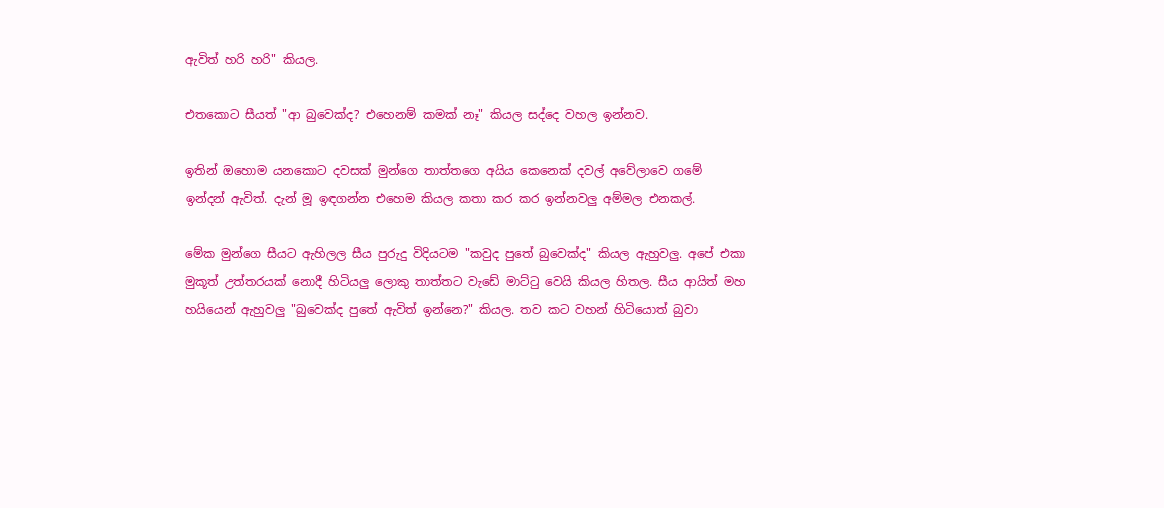ඇවිත් හරි හරි" කියල.

එතකොට සීයත් "ආ බුවෙක්ද? එහෙනම් කමක් නෑ" කියල සද්දෙ වහල ඉන්නව.

ඉතින් ඔහොම යනකොට දවසක් මුන්ගෙ තාත්තගෙ අයිය කෙනෙක් දවල් අවේලාවෙ ගමේ ඉන්දන් ඇවිත්. දැන් මූ ඉඳගන්න එහෙම කියල කතා කර කර ඉන්නවලු අම්මල එනකල්.

මේක මුන්ගෙ සීයට ඇහිලල සීය පුරුදු විදියටම "කවුද පුතේ බුවෙක්ද" කියල ඇහුවලු. අපේ එකා මුකූත් උත්තරයක් නොදී හිටියලු ලොකු තාත්තට වැඩේ මාට්ටු වෙයි කියල හිතල. සීය ආයිත් මහ හයියෙන් ඇහුවලු "බුවෙක්ද පුතේ ඇවිත් ඉන්නෙ?" කියල. තව කට වහන් හිටියොත් බුවා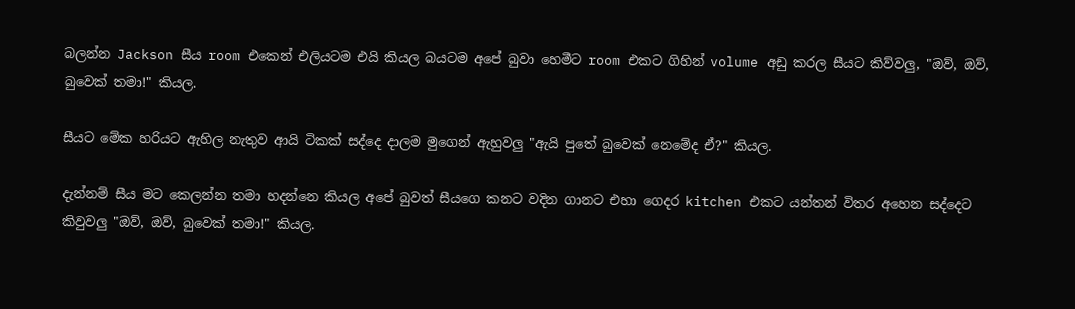බලන්න Jackson සීය room එකෙන් එලියටම එයි කියල බයටම අපේ බුවා හෙමීට room එකට ගිහින් volume අඩු කරල සීයට කිව්වලු, "ඔව්, ඔව්, බුවෙක් තමා!" කියල.

සීයට මේක හරියට ඇහිල නැතුව ආයි ටිකක් සද්දෙ දාලම මුගෙන් ඇහුවලු "ඇයි පුතේ බුවෙක් නෙමේද ඒ?" කියල.

දැන්නම් සීය මට කෙලන්න තමා හදන්නෙ කියල අපේ බුවත් සීයගෙ කනට වදින ගානට එහා ගෙදර kitchen එකට යන්තන් විතර අහෙන සද්දෙට කිවුවලු "ඔව්, ඔව්, බුවෙක් තමා!" කියල.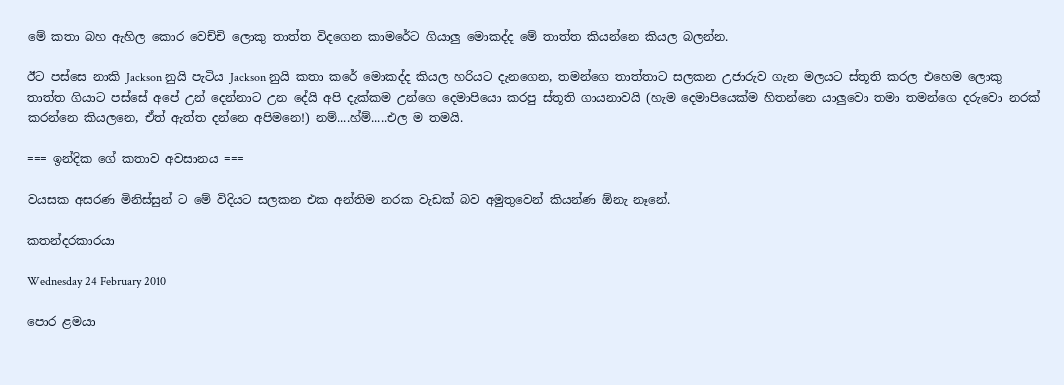මේ කතා බහ ඇහිල කොර වෙච්චි ලොකු තාත්ත විදගෙන කාමරේට ගියාලු මොකද්ද මේ තාත්ත කියන්නෙ කියල බලන්න.

ඊට පස්සෙ නාකි Jackson නුයි පැටිය Jackson නුයි කතා කරේ මොකද්ද කියල හරියට දැනගෙන, තමන්ගෙ තාත්තාට සලකන උජාරුව ගැන මලයට ස්තූති කරල එහෙම ලොකු තාත්ත ගියාට පස්සේ අපේ උන් දෙන්නාට උන දේයි අපි දැක්කම උන්ගෙ දෙමාපියො කරපු ස්තූති ගායනාවයි (හැම දෙමාපියෙක්ම හිතන්නෙ යාලුවො තමා තමන්ගෙ දරුවො නරක් කරන්නෙ කියලනෙ, ඒත් ඇත්ත දන්නෙ අපිමනෙ!) නම්....හ්ම්.....එල ම තමයි.

=== ඉන්දික ගේ කතාව අවසානය ===

වයසක අසරණ මිනිස්සුන් ට මේ විදියට සලකන එක අන්තිම නරක වැඩක් බව අමුතුවෙන් කියන්ණ ඕනැ නෑනේ.

කතන්දරකාරයා

Wednesday 24 February 2010

පොර ළමයා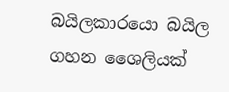බයිලකාරයො බයිල ගහන ශෛලියක්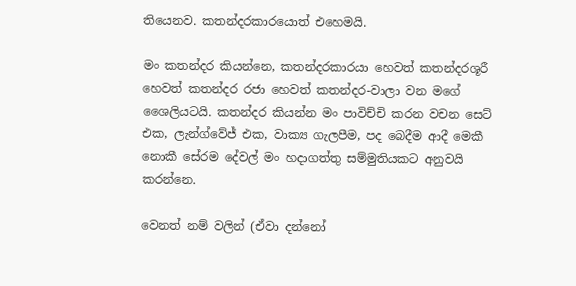තියෙනව. කතන්දරකාරයොත් එහෙමයි.

මං කතන්දර කියන්නෙ, කතන්දරකාරයා හෙවත් කතන්දරශූරී හෙවත් කතන්දර රජා හෙවත් කතන්දර-වාලා වන මගේ ශෛලියටයි. කතන්දර කියන්න මං පාවිච්චි කරන වචන සෙට් එක, ලැන්ග්වේජ් එක, වාක්‍ය ගැලපීම, පද බෙදීම ආදී මෙකී නොකී සේරම දේවල් මං හදාගත්තු සම්මුතියකට අනුවයි කරන්නෙ.

වෙනත් නම් වලින් (ඒවා දන්නෝ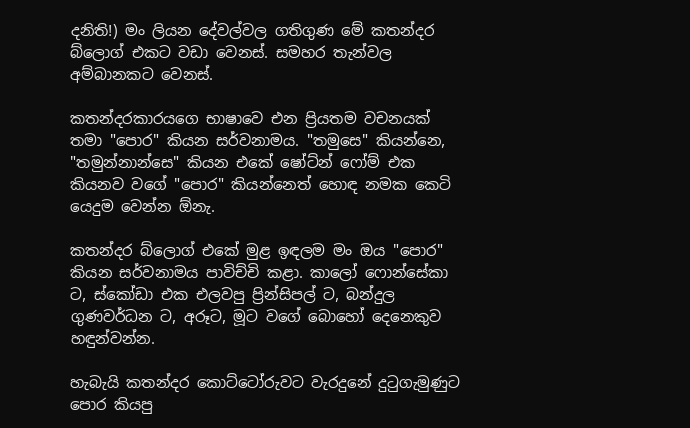දනිති!) මං ලියන දේවල්වල ගතිගුණ මේ කතන්දර බ්ලොග් එකට වඩා වෙනස්. සමහර තැන්වල අම්බානකට වෙනස්.

කතන්දරකාරයගෙ භාෂාවෙ එන ප්‍රියතම වචනයක් තමා "පොර" කියන සර්වනාමය. "තමුසෙ" කියන්නෙ, "තමුන්නාන්සෙ" කියන එකේ ෂෝට්න් ෆෝම් එක කියනව වගේ "පොර" කියන්නෙත් හොඳ නමක කෙටි යෙදුම වෙන්න ඕනැ.

කතන්දර බ්ලොග් එකේ මුළ ඉඳලම මං ඔය "පොර" කියන සර්වනාමය පාවිච්චි කළා. කාලෝ ෆොන්සේකා ට, ස්කෝඩා එක එලවපු ප්‍රින්සිපල් ට, බන්දුල ගුණවර්ධන ට, අරූට, මූට වගේ බොහෝ දෙනෙකුව හඳුන්වන්න.

හැබැයි කතන්දර කොට්ටෝරුවට වැරදුනේ දුටුගැමුණුට පොර කියපු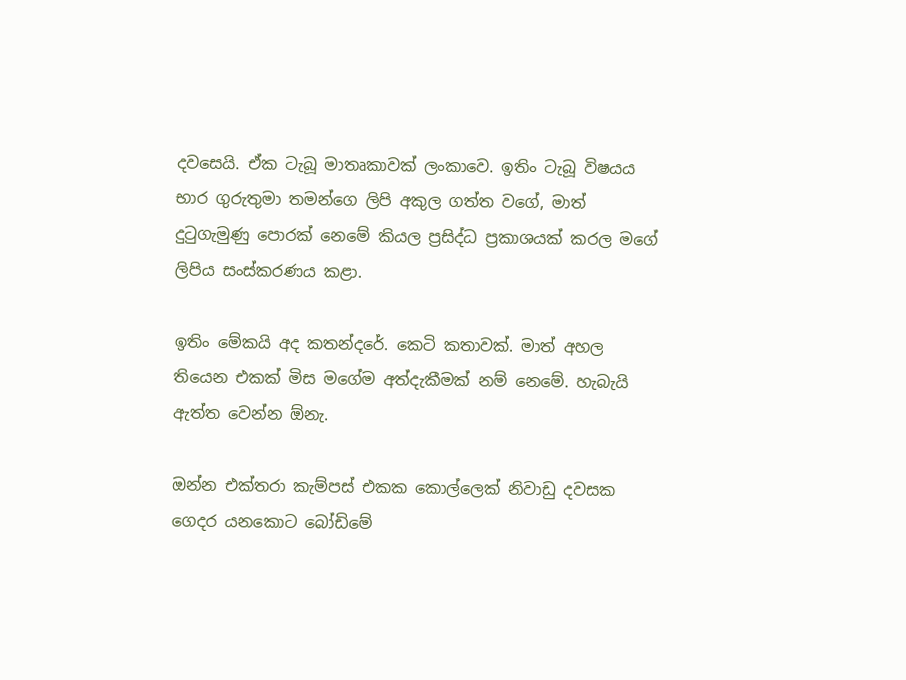දවසෙයි. ඒක ටැබූ මාතෘකාවක් ලංකාවෙ. ඉතිං ටැබූ විෂයය භාර ගුරුතුමා තමන්ගෙ ලිපි අකුල ගත්ත වගේ, මාත් දුටුගැමුණු පොරක් නෙමේ කියල ප්‍රසිද්ධ ප්‍රකාශයක් කරල මගේ ලිපිය සංස්කරණය කළා.

ඉතිං මේකයි අද කතන්දරේ. කෙටි කතාවක්. මාත් අහල තියෙන එකක් මිස මගේම අත්දැකීමක් නම් නෙමේ. හැබැයි ඇත්ත වෙන්න ඕනැ.

ඔන්න එක්තරා කැම්පස් එකක කොල්ලෙක් නිවාඩු දවසක ගෙදර යනකොට බෝඩිමේ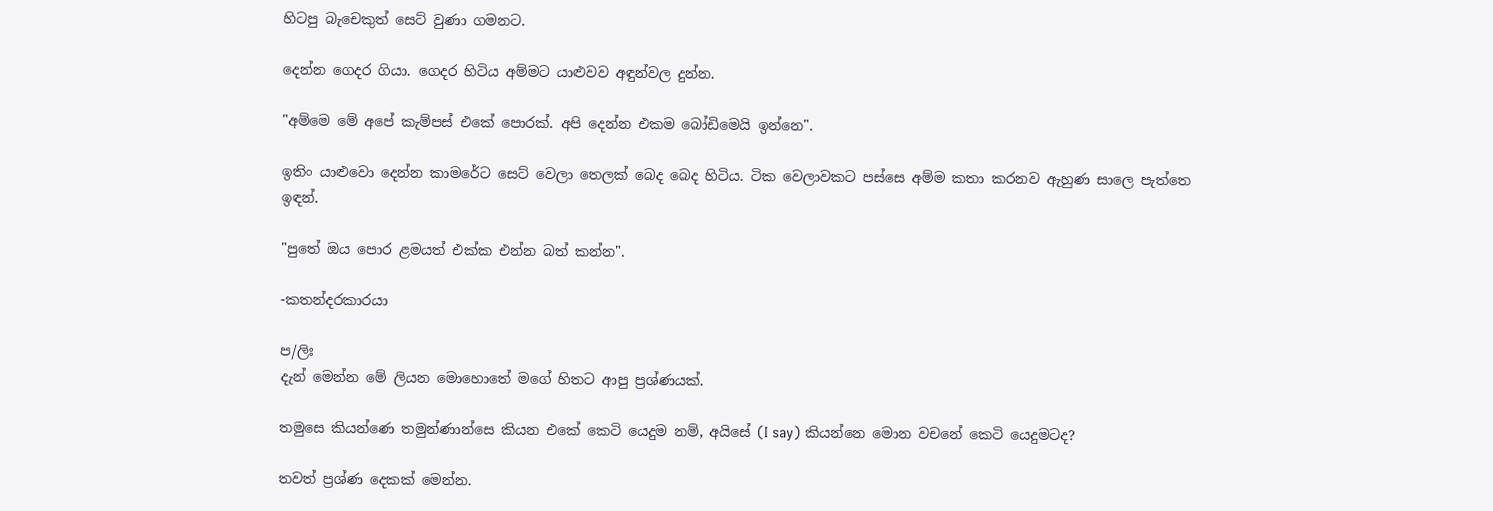හිටපු බැචෙකුත් සෙට් වුණා ගමනට.

දෙන්න ගෙදර ගියා. ගෙදර හිටිය අම්මට යාළුවව අඳුන්වල දුන්න.

"අම්මෙ මේ අපේ කැම්පස් එකේ පොරක්. අපි දෙන්න එකම බෝඩිමෙයි ඉන්නෙ".

ඉතිං යාළුවො දෙන්න කාමරේට සෙට් වෙලා තෙලක් බෙද බෙද හිටිය. ටික වෙලාවකට පස්සෙ අම්ම කතා කරනව ඇහුණ සාලෙ පැත්තෙ ඉඳන්.

"පුතේ ඔය පොර ළමයත් එක්ක එන්න බත් කන්න".

-කතන්දරකාරයා

ප/ලිඃ
දැන් මෙන්න මේ ලියන මොහොතේ මගේ හිතට ආපු ප්‍රශ්ණයක්.

තමුසෙ කියන්ණෙ තමුන්ණාන්සෙ කියන එකේ කෙටි යෙදුම නම්, අයිසේ (I say) කියන්නෙ මොන වචනේ කෙටි යෙදුමටද?

තවත් ප්‍රශ්ණ දෙකක් මෙන්න.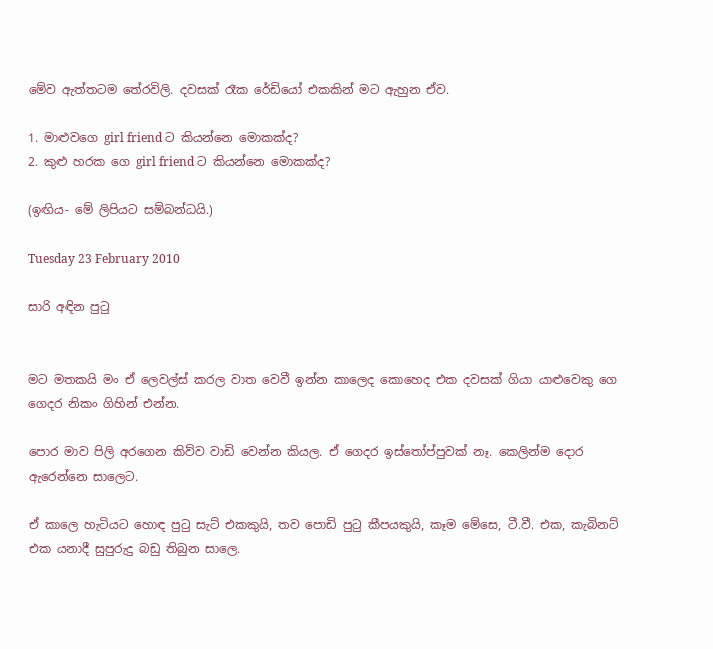මේව ඇත්තටම තේරවිලි. දවසක් රෑක රේඩියෝ එකකින් මට ඇහුන ඒව.

1. මාළුවගෙ girl friend ට කියන්නෙ මොකක්ද?
2. කුළු හරක ගෙ girl friend ට කියන්නෙ මොකක්ද?

(ඉඟිය- මේ ලිපියට සම්බන්ධයි.)

Tuesday 23 February 2010

සාරි අඳින පුටු


මට මතකයි මං ඒ ලෙවල්ස් කරල වාත වෙවී ඉන්න කාලෙද කොහෙද එක දවසක් ගියා යාළුවෙකු ගෙ ගෙදර නිකං ගිහින් එන්න.

පොර මාව පිලි අරගෙන කිව්ව වාඩි වෙන්න කියල. ඒ ගෙදර ඉස්තෝප්පුවක් නෑ. කෙලින්ම දොර ඇරෙන්නෙ සාලෙට.

ඒ කාලෙ හැටියට හොඳ පුටු සැට් එකකුයි, තව පොඩි පුටු කීපයකුයි, කෑම මේසෙ, ටී.වී. එක, කැබිනට් එක යනාදී සුපුරුදු බඩු තිබුන සාලෙ.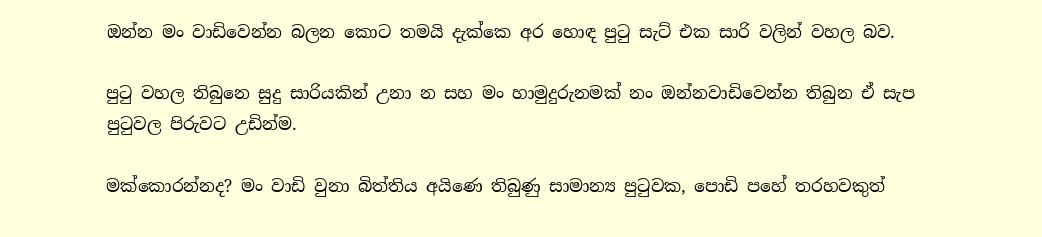ඔන්න මං වාඩිවෙන්න බලන කොට තමයි දැක්කෙ අර හොඳ පුටු සැට් එක සාරි වලින් වහල බව.

පුටු වහල තිබුනෙ සුදු සාරියකින් උනා න සහ මං හාමුදුරුනමක් නං ඔන්නවාඩිවෙන්න තිබුන ඒ සැප පුටුවල පිරුවට උඩින්ම.

මක්කොරන්නද? මං වාඩි වුනා බිත්තිය අයිණෙ තිබුණු සාමාන්‍ය පුටුවක, පොඩි පහේ තරහවකුත්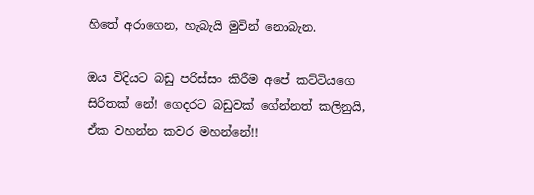හිතේ අරාගෙන, හැබැයි මුවින් නොබැන.

ඔය විදියට බඩු පරිස්සං කිරීම අපේ කට්ටියගෙ සිරිතක් නේ! ගෙදරට බඩුවක් ගේන්නත් කලිනුයි, ඒක වහන්න කවර මහන්නේ!!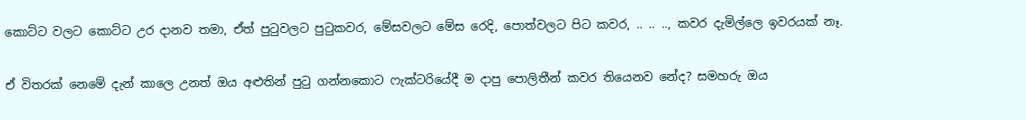කොට්ට වලට කොට්ට උර දානව තමා, ඒත් පුටුවලට පුටුකවර, මේසවලට මේස රෙදි, පොත්වලට පිට කවර, .. .. .., කවර දැමිල්ලෙ ඉවරයක් නෑ.

ඒ විතරක් නෙමේ දැන් කාලෙ උනත් ඔය අළුතින් පුටු ගන්නකොට ෆැක්ටරියේදී ම දාපු පොලිතීන් කවර තියෙනව නේද? සමහරු ඔය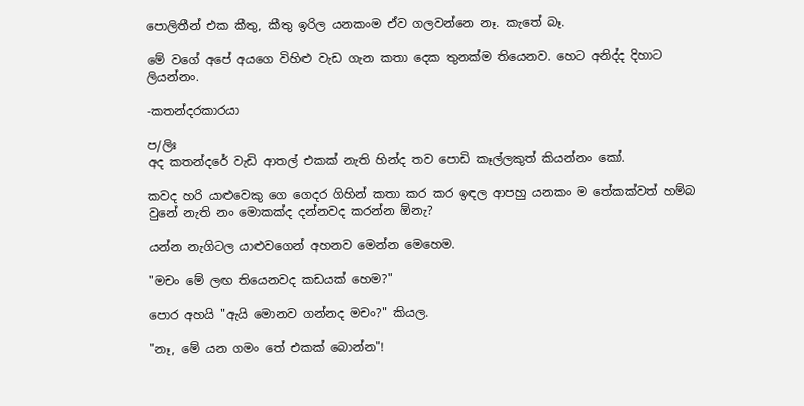පොලිතීන් එක කීතු, කීතු ඉරිල යනකංම ඒව ගලවන්නෙ නෑ. කැතේ බෑ.

මේ වගේ අපේ අයගෙ විහිළු වැඩ ගැන කතා දෙක තුනක්ම තියෙනව. හෙට අනිද්ද දිහාට ලියන්නං.

-කතන්දරකාරයා

ප/ලිඃ
අද කතන්දරේ වැඩි ආතල් එකක් නැති හින්ද තව පොඩි කෑල්ලකුත් කියන්නං කෝ.

කවද හරි යාළුවෙකු ගෙ ගෙදර ගිහින් කතා කර කර ඉඳල ආපහු යනකං ම තේකක්වත් හම්බ වුනේ නැති නං මොකක්ද දන්නවද කරන්න ඕනැ?

යන්න නැගිටල යාළුවගෙන් අහනව මෙන්න මෙහෙම.

"මචං මේ ලඟ තියෙනවද කඩයක් හෙම?"

පොර අහයි "ඇයි මොනව ගන්නද මචං?" කියල.

"නෑ, මේ යන ගමං තේ එකක් බොන්න"!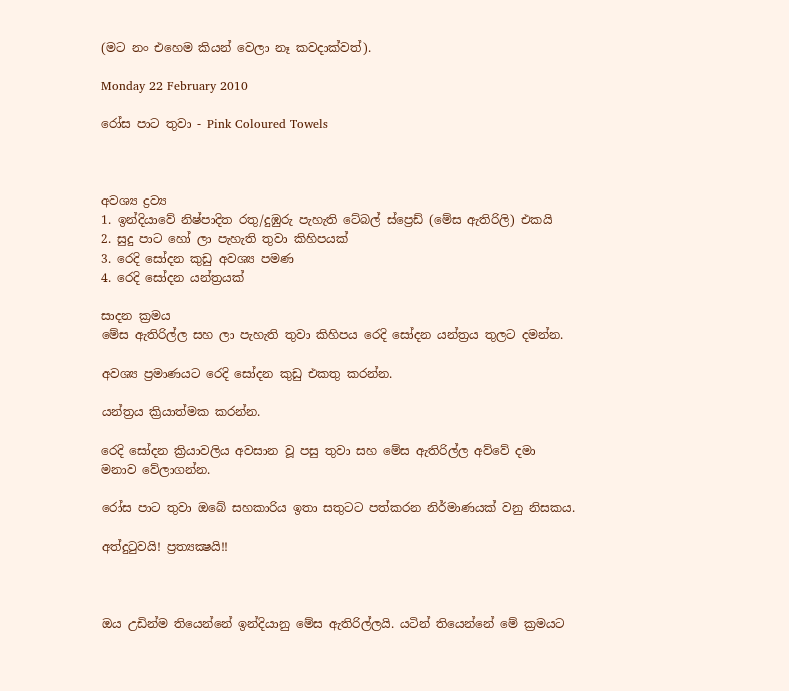(මට නං එහෙම කියන් වෙලා නෑ කවදාක්වත්).

Monday 22 February 2010

රෝස පාට තුවා - Pink Coloured Towels



අවශ්‍ය ද්‍රව්‍ය
1. ඉන්දියාවේ නිෂ්පාදිත රතු/දුඹුරු පැහැති ටේබල් ස්ප්‍රෙඩ් (මේස ඇතිරිලි) එකයි
2. සුදු පාට හෝ ලා පැහැති තුවා කිහිපයක්
3. රෙදි සෝදන කුඩු අවශ්‍ය පමණ
4. රෙදි සෝදන යන්ත්‍රයක්

සාදන ක්‍රමය
මේස ඇතිරිල්ල සහ ලා පැහැති තුවා කිහිපය රෙදි සෝදන යන්ත්‍රය තුලට දමන්න.

අවශ්‍ය ප්‍රමාණයට රෙදි සෝදන කුඩු එකතු කරන්න.

යන්ත්‍රය ක්‍රියාත්මක කරන්න.

රෙදි සෝදන ක්‍රියාවලිය අවසාන වූ පසු තුවා සහ මේස ඇතිරිල්ල අව්වේ දමා මනාව වේලාගන්න.

රෝස පාට තුවා ඔබේ සහකාරිය ඉතා සතුටට පත්කරන නිර්මාණයක් වනු නිසකය.

අත්දුටුවයි! ප්‍රත්‍යක්‍ෂයි!!



ඔය උඩින්ම තියෙන්නේ ඉන්දියානු මේස ඇතිරිල්ලයි. යටින් තියෙන්නේ මේ ක්‍රමයට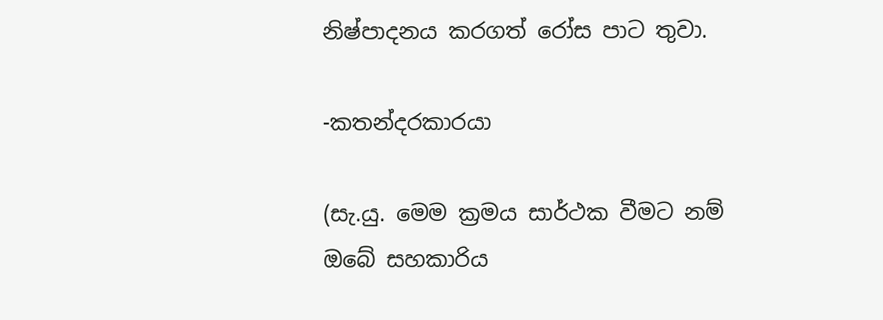නිෂ්පාදනය කරගත් රෝස පාට තුවා.

-කතන්දරකාරයා

(සැ.යු. මෙම ක්‍රමය සාර්ථක වීමට නම් ඔබේ සහකාරිය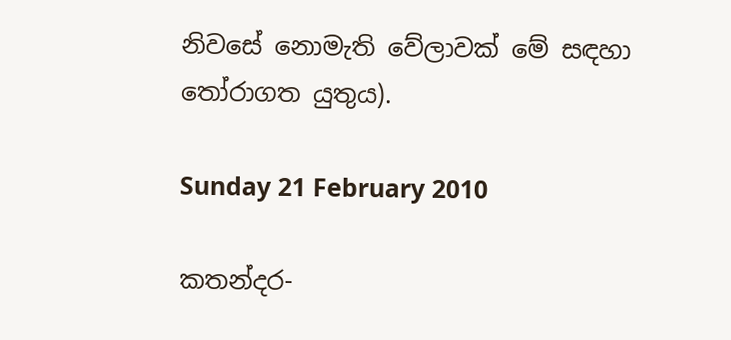නිවසේ නොමැති වේලාවක් මේ සඳහා තෝරාගත යුතුය).

Sunday 21 February 2010

කතන්දර-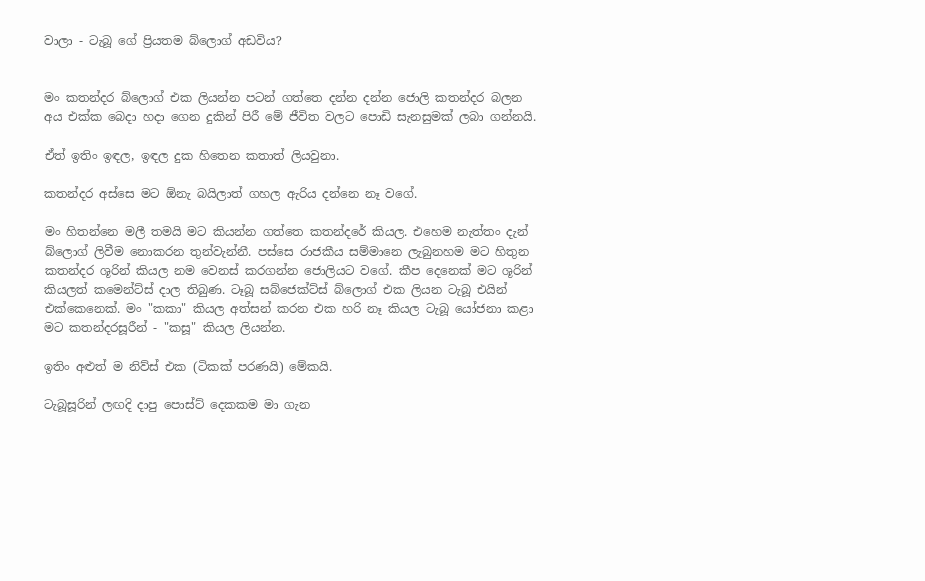වාලා - ටැබූ ගේ ප්‍රියතම බ්ලොග් අඩවිය?


මං කතන්දර බ්ලොග් එක ලියන්න පටන් ගත්තෙ දන්න දන්න ජොලි කතන්දර බලන අය එක්ක බෙදා හදා ගෙන දුකින් පිරී මේ ජීවිත වලට පොඩි සැනසුමක් ලබා ගන්නයි.

ඒත් ඉතිං ඉඳල, ඉඳල දුක හිතෙන කතාත් ලියවුනා.

කතන්දර අස්සෙ මට ඕනැ බයිලාත් ගහල ඇරිය දන්නෙ නෑ වගේ.

මං හිතන්නෙ මලී තමයි මට කියන්න ගත්තෙ කතන්දරේ කියල. එහෙම නැත්තං දැන් බ්ලොග් ලිවීම නොකරන තුන්වැන්නී. පස්සෙ රාජකීය සම්මානෙ ලැබුනහම මට හිතුන කතන්දර ශූරින් කියල නම වෙනස් කරගන්න ජොලියට වගේ. කීප දෙනෙක් මට ශූරින් කියලත් කමෙන්ට්ස් දාල තිබුණ. ටෑබූ සබ්ජෙක්ට්ස් බ්ලොග් එක ලියන ටැබූ එයින් එක්කෙනෙක්. මං "කකා" කියල අත්සන් කරන එක හරි නෑ කියල ටැබූ යෝජනා කළා මට කතන්දරසූරීන් - "කසූ" කියල ලියන්න.

ඉතිං අළුත් ම නිව්ස් එක (ටිකක් පරණයි) මේකයි.

ටැබූසූරින් ලඟදි දාපු පොස්ට් දෙකකම මා ගැන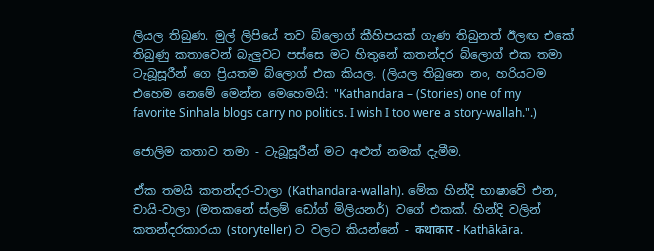ලියල තිබුණ. මුල් ලිපියේ තව බ්ලොග් කීහිපයක් ගැණ තිබුනත් ඊලඟ එකේ තිබුණු කතාවෙන් බැලුවට පස්සෙ මට හිතුනේ කතන්දර බ්ලොග් එක තමා ටැබූසූරීන් ගෙ ප්‍රියතම බ්ලොග් එක කියල. (ලියල තිබුනෙ නං, හරියටම එහෙම නෙමේ මෙන්න මෙහෙමයි: "Kathandara – (Stories) one of my favorite Sinhala blogs carry no politics. I wish I too were a story-wallah.".)

ජොලිම කතාව තමා - ටැබූසූරීන් මට අළුත් නමක් දැමීම.

ඒක තමයි කතන්දර-වාලා (Kathandara-wallah). මේක හින්දි භාෂාවේ එන, චායි-වාලා (මතකනේ ස්ලම් ඩෝග් මිලියනර්) වගේ එකක්. හින්දි වලින් කතන්දරකාරයා (storyteller) ට වලට කියන්නේ - कथाकार - Kathākāra.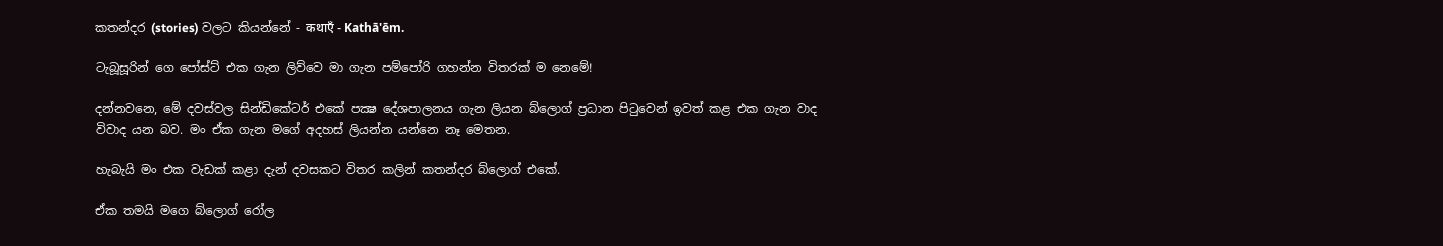කතන්දර (stories) වලට කියන්නේ - कथाएँ - Kathā'ēm.

ටැබූසූරින් ගෙ පෝස්ට් එක ගැන ලිව්වෙ මා ගැන පම්පෝරි ගහන්න විතරක් ම නෙමේ!

දන්නවනෙ, මේ දවස්වල සින්ඩිකේටර් එකේ පක්‍ෂ දේශපාලනය ගැන ලියන බ්ලොග් ප්‍රධාන පිටුවෙන් ඉවත් කළ එක ගැන වාද විවාද යන බව. මං ඒක ගැන මගේ අදහස් ලියන්න යන්නෙ නෑ මෙතන.

හැබැයි මං එක වැඩක් කළා දැන් දවසකට විතර කලින් කතන්දර බ්ලොග් එකේ.

ඒක තමයි මගෙ බ්ලොග් රෝල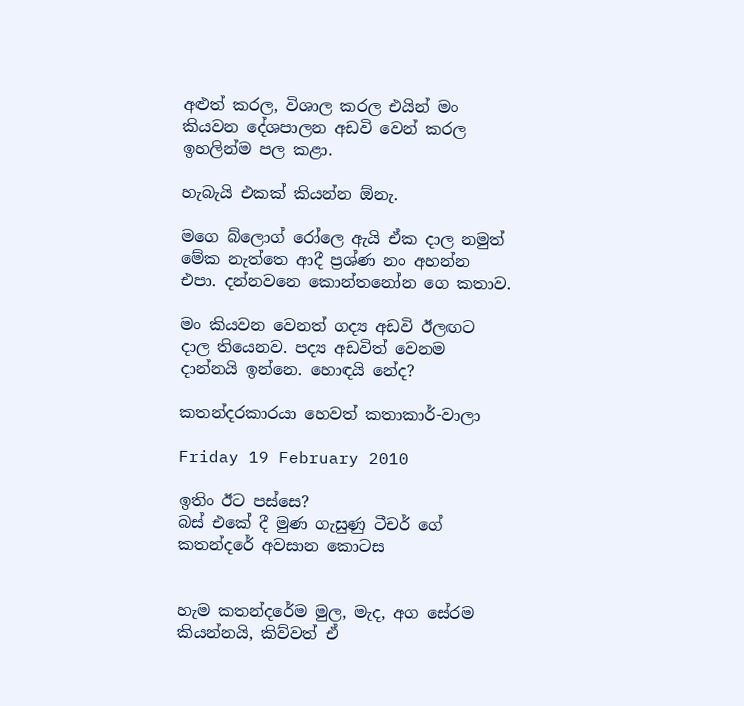අළුත් කරල, විශාල කරල එයින් මං කියවන දේශපාලන අඩවි වෙන් කරල ඉහලින්ම පල කළා.

හැබැයි එකක් කියන්න ඕනැ.

මගෙ බ්ලොග් රෝලෙ ඇයි ඒක දාල නමුත් මේක නැත්තෙ ආදී ප්‍රශ්ණ නං අහන්න එපා. දන්නවනෙ කොන්තනෝන ගෙ කතාව.

මං කියවන වෙනත් ගද්‍ය අඩවි ඊලඟට දාල තියෙනව. පද්‍ය අඩවිත් වෙනම දාන්නයි ඉන්නෙ. හොඳයි නේද?

කතන්දරකාරයා හෙවත් කතාකාර්-වාලා

Friday 19 February 2010

ඉතිං ඊට පස්සෙ?
බස් එකේ දී මුණ ගැසුණු ටීචර් ගේ කතන්දරේ අවසාන කොටස


හැම කතන්දරේම මුල, මැද, අග සේරම කියන්නයි, කිව්වත් ඒ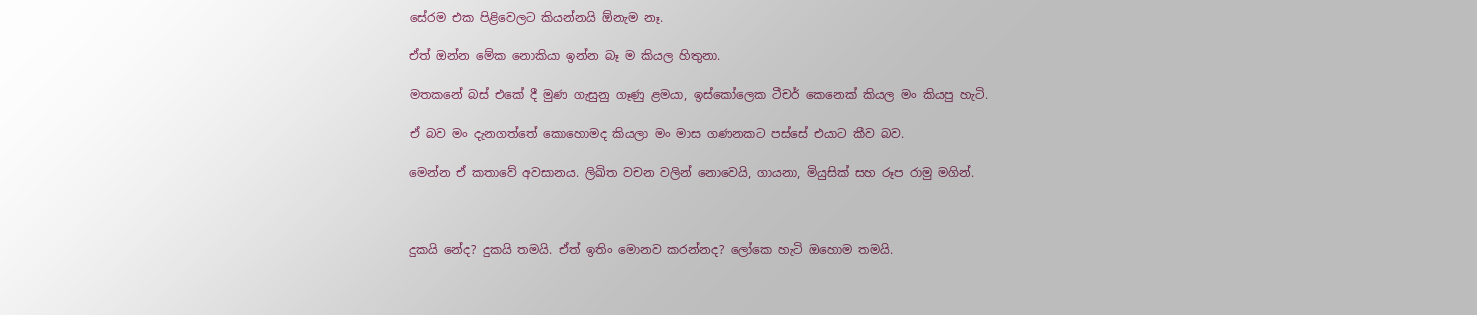සේරම එක පිළිවෙලට කියන්නයි ඕනැම නෑ.

ඒත් ඔන්න මේක නොකියා ඉන්න බෑ ම කියල හිතුනා.

මතකනේ බස් එකේ දී මුණ ගැසුනු ගෑණු ළමයා, ඉස්කෝලෙක ටීචර් කෙනෙක් කියල මං කියපු හැටි.

ඒ බව මං දැනගත්තේ කොහොමද කියලා මං මාස ගණනකට පස්සේ එයාට කීව බව.

මෙන්න ඒ කතාවේ අවසානය. ලිඛිත වචන වලින් නොවෙයි, ගායනා, මියුසික් සහ රූප රාමු මගින්.



දුකයි නේද? දුකයි තමයි. ඒත් ඉතිං මොනව කරන්නද? ලෝකෙ හැටි ඔහොම තමයි.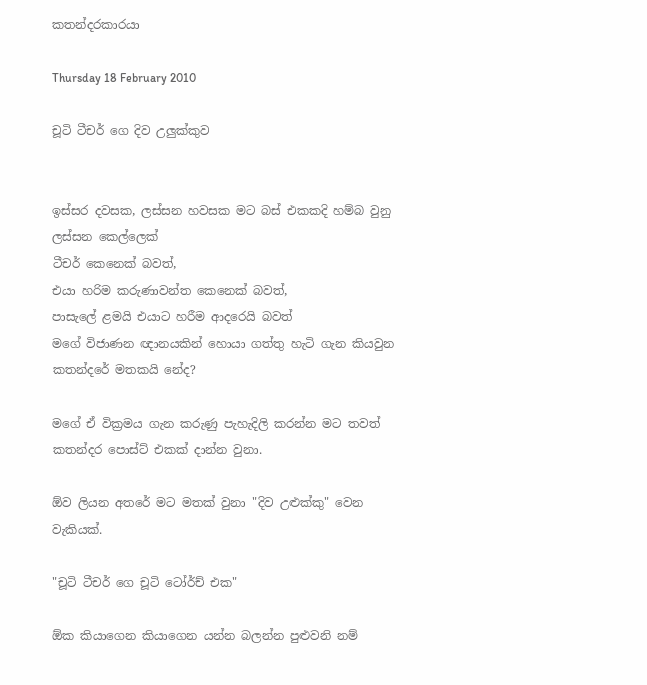කතන්දරකාරයා

Thursday 18 February 2010

චූටි ටීචර් ගෙ දිව උලුක්කුව


ඉස්සර දවසක, ලස්සන හවසක මට බස් එකකදි හම්බ වුනු ලස්සන කෙල්ලෙක්
ටීචර් කෙනෙක් බවත්,
එයා හරිම කරුණාවන්ත කෙනෙක් බවත්,
පාසැලේ ළමයි එයාට හරීම ආදරෙයි බවත්
මගේ විජාණන ඥානයකින් හොයා ගත්තු හැටි ගැන කියවුන කතන්දරේ මතකයි නේද?

මගේ ඒ වික්‍රමය ගැන කරුණු පැහැදිලි කරන්න මට තවත් කතන්දර පොස්ට් එකක් දාන්න වුනා.

ඕව ලියන අතරේ මට මතක් වුනා "දිව උළුක්කු" වෙන වැකියක්.

"චූටි ටීචර් ගෙ චූටි ටෝර්ච් එක"

ඕක කියාගෙන කියාගෙන යන්න බලන්න පුළුවනි නම්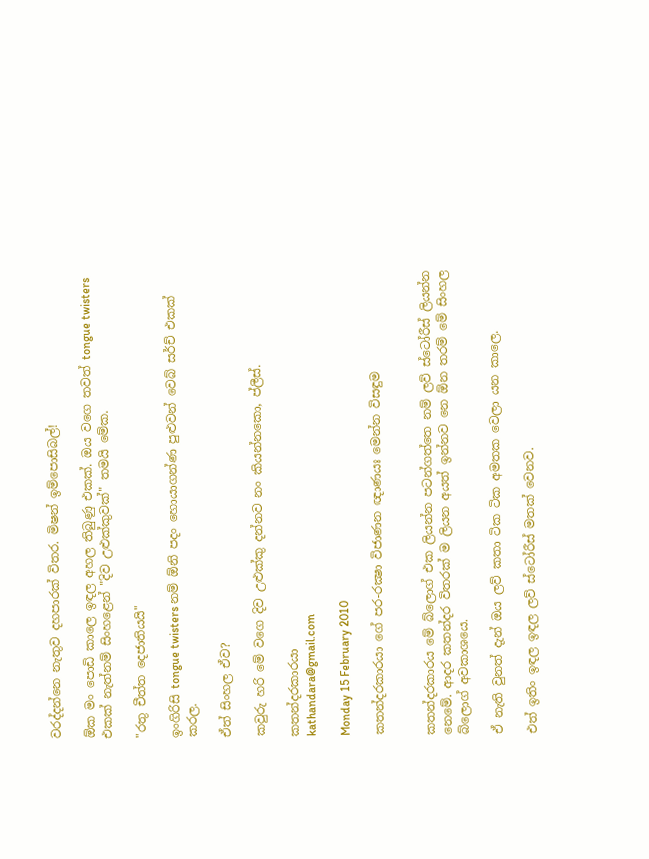වරද්දන්නෙ නැතුව දහපාරක් විතර. මිෂන් ඉම්පොසිබල්!

ඕක මං පොඩි කාලෙ ඉඳල අහල තිබුණු එකක්. ඔය වගෙ තවත් tongue twisters එකක් නැත්නම් සිංහළෙන් "දිව උළුක්කුවක්" තමයි මේක.

"රතු චීත්ත දෙජාතියයි"

ඉංගිරිසි tongue twisters නම් ඕනි පදං හොයාගන්ණ පුළුවන් වෙබ් සර්ච් එකක් කරල.

ඒත් සිංහල ඒව?

කවුරු හරි මේ වගෙ දිව උළුක්කු දන්නව නං කියන්නකො, ප්ලීස්.

කතන්දරකාරයා
kathandara@gmail.com

Monday 15 February 2010

කතන්දරකාරයා ගේ පර-රක්‍ෂා විජාණන ඥාණයඃ මෙන්න විසඳුම


කතන්දරකාරය මේ බ්ලොග් එක ලියන්න පටන්ගත්තෙ නම් ලව් ස්ටෝරීස් ලියන්න නෙමේ. ආදර කතන්දර විතරක් ම ලියන අයත් ඉන්නව නෙ ඕන තරම් මේ සිංහල බ්ලොග් අවකාශයෙ.

ඒ නැති වුනත් දැන් ඔය ලව් කතා ටික ටික අමතක වෙලා යන කාලෙ.

එත් ඉතිං ඉඳල ඉඳල ලව් ස්ටෝරීස් මතක් වෙනව.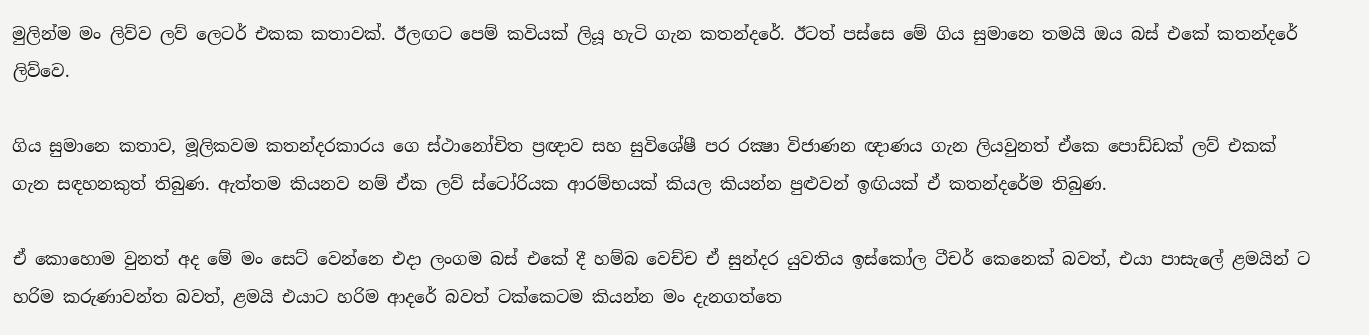මුලින්ම මං ලිව්ව ලව් ලෙටර් එකක කතාවක්. ඊලඟට පෙම් කවියක් ලියූ හැටි ගැන කතන්දරේ. ඊටත් පස්සෙ මේ ගිය සුමානෙ තමයි ඔය බස් එකේ කතන්දරේ ලිව්වෙ.

ගිය සුමානෙ කතාව, මූලිකවම කතන්දරකාරය ගෙ ස්ථානෝචිත ප්‍රඥාව සහ සුවිශේෂී පර රක්‍ෂා විජාණන ඥාණය ගැන ලියවුනත් ඒකෙ පොඩ්ඩක් ලව් එකක් ගැන සඳහනකුත් තිබුණ. ඇත්තම කියනව නම් ඒක ලව් ස්ටෝරියක ආරම්භයක් කියල කියන්න පුළුවන් ඉඟියක් ඒ කතන්දරේම තිබුණ.

ඒ කොහොම වුනත් අද මේ මං සෙට් වෙන්නෙ එදා ලංගම බස් එකේ දී හම්බ වෙච්ච ඒ සුන්දර යුවතිය ඉස්කෝල ටීචර් කෙනෙක් බවත්, එයා පාසැලේ ළමයින් ට හරිම කරුණාවන්ත බවත්, ළමයි එයාට හරිම ආදරේ බවත් ටක්කෙටම කියන්න මං දැනගත්තෙ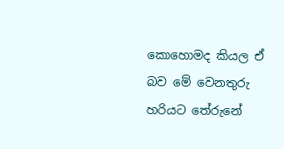කොහොමද කියල ඒ බව මේ වෙනතුරු හරියට තේරුනේ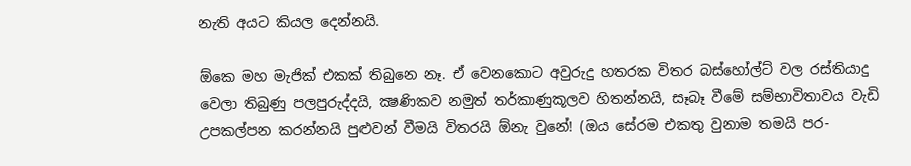නැති අයට කියල දෙන්නයි.

ඕකෙ මහ මැජික් එකක් තිබුනෙ නෑ. ඒ වෙනකොට අවුරුදු හතරක විතර බස්හෝල්ට් වල රස්තියාදු වෙලා තිබුණු පලපුරුද්දයි, ක්‍ෂණිකව නමුත් තර්කාණුකූලව හිතන්නයි, සෑබෑ වීමේ සම්භාවිතාවය වැඩි උපකල්පන කරන්නයි පුළුවන් වීමයි විතරයි ඕනැ වුනේ! (ඔය සේරම එකතු වුනාම තමයි පර-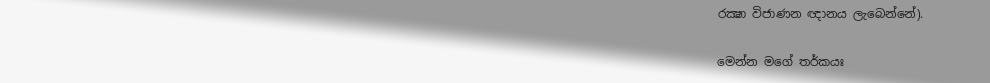රක්‍ෂා විජාණන ඥානය ලැබෙන්නේ).

මෙන්න මගේ තර්කයඃ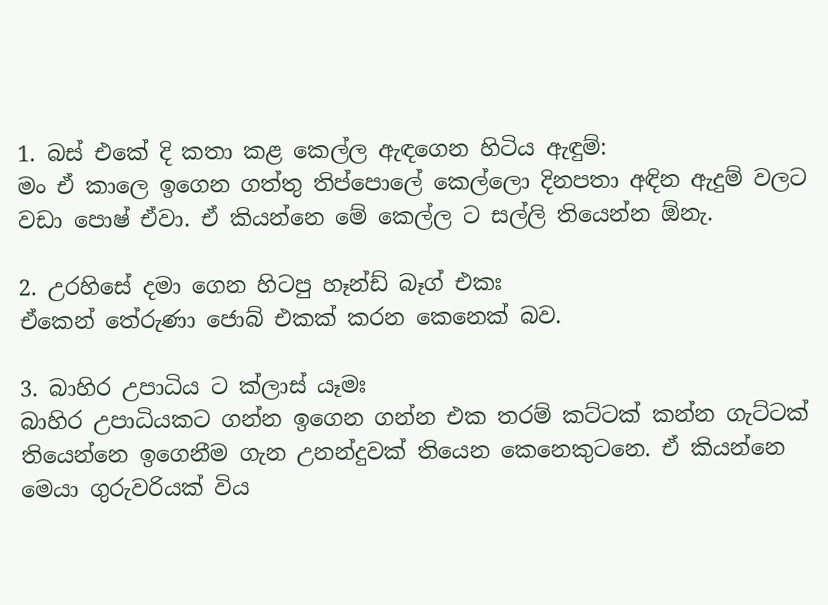1. බස් එකේ දි කතා කළ කෙල්ල ඇඳගෙන හිටිය ඇඳුම්:
මං ඒ කාලෙ ඉගෙන ගත්තු තිප්පොලේ කෙල්ලො දිනපතා අඳින ඇදුම් වලට වඩා පොෂ් ඒවා. ඒ කියන්නෙ මේ කෙල්ල ට සල්ලි තියෙන්න ඕනැ.

2. උරහිසේ දමා ගෙන හිටපු හෑන්ඩ් බෑග් එකඃ
ඒකෙන් තේරුණා ජොබ් එකක් කරන කෙනෙක් බව.

3. බාහිර උපාධිය ට ක්ලාස් යෑමඃ
බාහිර උපාධියකට ගන්න ඉගෙන ගන්න එක තරම් කට්ටක් කන්න ගැට්ටක් තියෙන්නෙ ඉගෙනීම ගැන උනන්දුවක් තියෙන කෙනෙකුටනෙ. ඒ කියන්නෙ මෙයා ගුරුවරියක් විය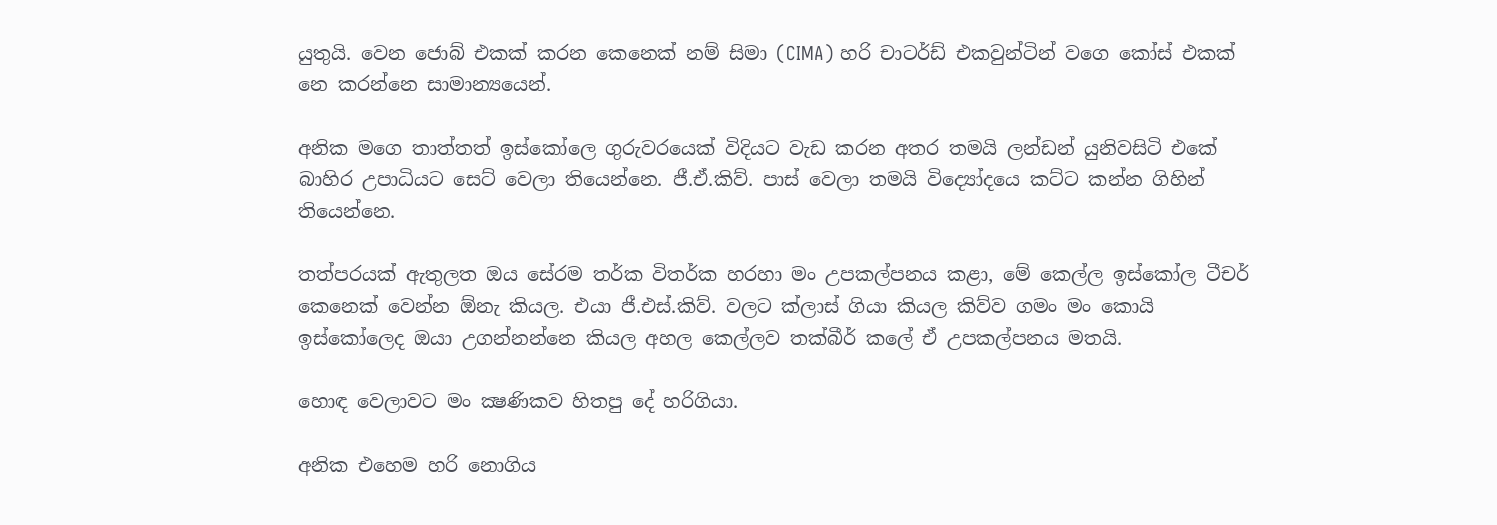යුතුයි. වෙන ජොබ් එකක් කරන කෙනෙක් නම් සිමා (CIMA) හරි චාටර්ඩ් එකවුන්ටින් වගෙ කෝස් එකක් නෙ කරන්නෙ සාමාන්‍යයෙන්.

අනික මගෙ තාත්තත් ඉස්කෝලෙ ගුරුවරයෙක් විදියට වැඩ කරන අතර තමයි ලන්ඩන් යුනිවසිටි එකේ බාහිර උපාධියට සෙට් වෙලා තියෙන්නෙ. ජී.ඒ.කිව්. පාස් වෙලා තමයි විද්‍යෝදයෙ කට්ට කන්න ගිහින් තියෙන්නෙ.

තත්පරයක් ඇතුලත ඔය සේරම තර්ක විතර්ක හරහා මං උපකල්පනය කළා, මේ කෙල්ල ඉස්කෝල ටීචර් කෙනෙක් වෙන්න ඕනැ කියල. එයා ජී.එස්.කිව්. වලට ක්ලාස් ගියා කියල කිව්ව ගමං මං කොයි ඉස්කෝලෙද ඔයා උගන්නන්නෙ කියල අහල කෙල්ලව තක්බීර් කලේ ඒ උපකල්පනය මතයි.

හොඳ වෙලාවට මං ක්‍ෂණිකව හිතපු දේ හරිගියා.

අනික එහෙම හරි නොගිය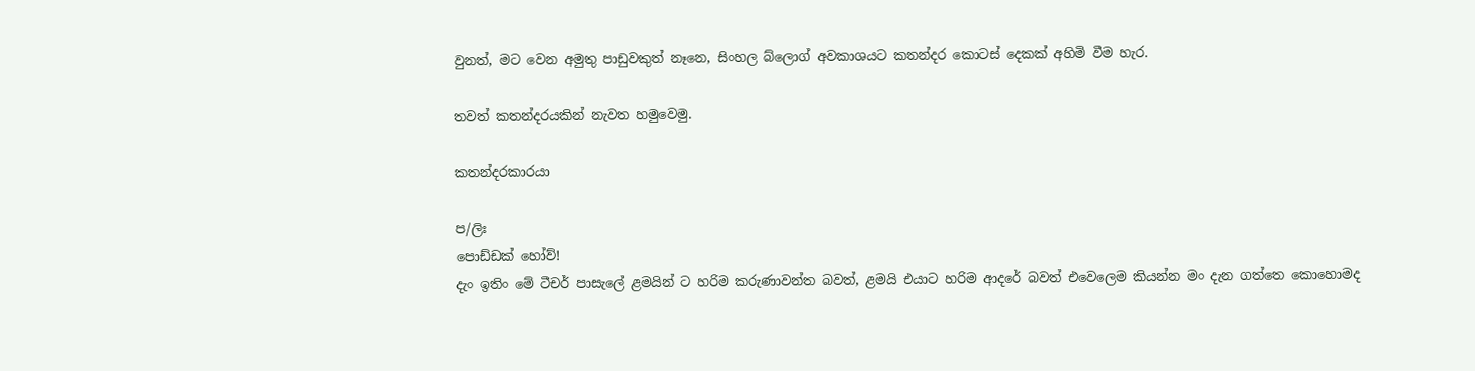වුනත්, මට වෙන අමුතු පාඩුවකුත් නෑනෙ, සිංහල බ්ලොග් අවකාශයට කතන්දර කොටස් දෙකක් අහිමි වීම හැර.

තවත් කතන්දරයකින් නැවත හමුවෙමු.

කතන්දරකාරයා

ප/ලිඃ
පොඩ්ඩක් හෝව්!
දැං ඉතිං මේ ටීචර් පාසැලේ ළමයින් ට හරිම කරුණාවන්ත බවත්, ළමයි එයාට හරිම ආදරේ බවත් එවෙලෙම කියන්න මං දැන ගත්තෙ කොහොමද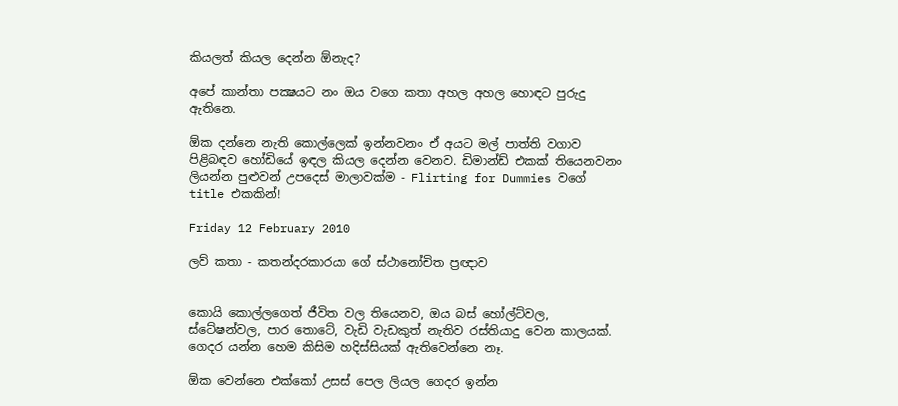කියලත් කියල දෙන්න ඕනැද?

අපේ කාන්තා පක්‍ෂයට නං ඔය වගෙ කතා අහල අහල හොඳට පුරුදු ඇතිනෙ.

ඕක දන්නෙ නැති කොල්ලෙක් ඉන්නවනං ඒ අයට මල් පාත්ති වගාව පිළිබඳව හෝඩියේ ඉඳල කියල දෙන්න වෙනව. ඩිමාන්ඩ් එකක් තියෙනවනං ලියන්න පුළුවන් උපදෙස් මාලාවක්ම - Flirting for Dummies වගේ title එකකින්!

Friday 12 February 2010

ලව් කතා - කතන්දරකාරයා ගේ ස්ථානෝචිත ප්‍රඥාව


කොයි කොල්ලගෙත් ජීවිත වල තියෙනව, ඔය බස් හෝල්ට්වල, ස්ටේෂන්වල, පාර තොටේ, වැඩි වැඩකුත් නැතිව රස්තියාදු වෙන කාලයක්. ගෙදර යන්න හෙම කිසිම හදිස්සියක් ඇතිවෙන්නෙ නෑ.

ඕක වෙන්නෙ එක්කෝ උසස් පෙල ලියල ගෙදර ඉන්න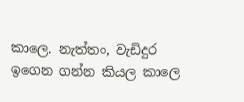කාලෙ. නැත්තං, වැඩිදුර ඉගෙන ගන්න කියල කාලෙ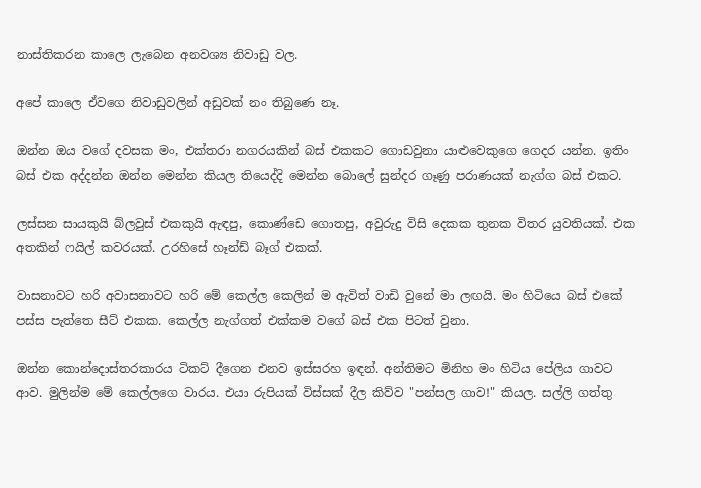නාස්තිකරන කාලෙ ලැබෙන අනවශ්‍ය නිවාඩු වල.

අපේ කාලෙ ඒවගෙ නිවාඩුවලින් අඩුවක් නං තිබුණෙ නෑ.

ඔන්න ඔය වගේ දවසක මං, එක්තරා නගරයකින් බස් එකකට ගොඩවුනා යාළුවෙකුගෙ ගෙදර යන්න. ඉතිං බස් එක අද්දන්න ඔන්න මෙන්න කියල තියෙද්දි මෙන්න බොලේ සුන්දර ගෑණු පරාණයක් නැග්ග බස් එකට.

ලස්සන සායකුයි බ්ලවුස් එකකුයි ඇඳපු, කොණ්ඩෙ ගොතපු, අවුරුදු විසි දෙකක තුනක විතර යුවතියක්. එක අතකින් ෆයිල් කවරයක්. උරහිසේ හෑන්ඩ් බෑග් එකක්.

වාසනාවට හරි අවාසනාවට හරි මේ කෙල්ල කෙලින් ම ඇවිත් වාඩි වුනේ මා ලඟයි. මං හිටියෙ බස් එකේ පස්ස පැත්තෙ සීට් එකක. කෙල්ල නැග්ගත් එක්කම වගේ බස් එක පිටත් වුනා.

ඔන්න කොන්දොස්තරකාරය ටිකට් දීගෙන එනව ඉස්සරහ ඉඳන්. අන්තිමට මිනිහ මං හිටිය පේලිය ගාවට ආව. මුලින්ම මේ කෙල්ලගෙ වාරය. එයා රුපියක් විස්සක් දීල කිව්ව "පන්සල ගාව!" කියල. සල්ලි ගත්තු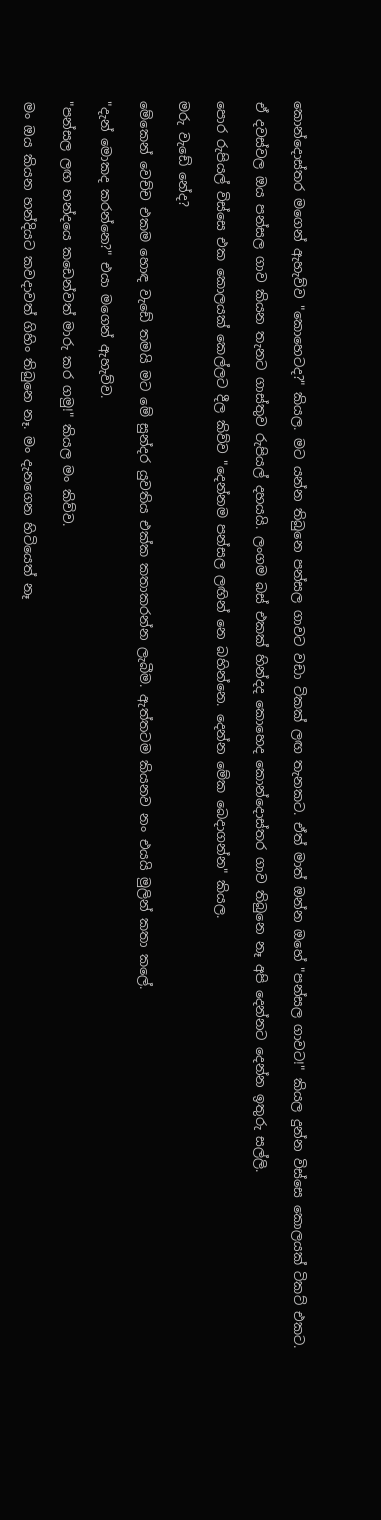කොන්දොස්තර මගෙන් ඇහැව්ව "කොහෙටද?" කියල. මට යන්න තිබුනෙ පන්සල ගාවට වඩා ටිකක් ලඟ තැනකට. ඒත් මාත් ඔන්න ඔහේ "පන්සල ගාවට!" කියල දුන්න විස්සෙ කොලයක් ටිකට් එකට.

ඒ දවස්වල ඔය පන්සල ගාව කියන තැනට ගාස්තුව රුපියල් දහයයි. ලංගම බස් එකක් හින්දද කොහෙද කොන්දොස්තර ගාව තිබුනෙ නෑ අපි දෙන්නට දෙන්න ඉතුරු සල්ලි.

පොර රුපියල් විස්සෙ එක කොලයක් කෙල්ලට දීල කිව්ව "දෙන්නම පන්සල ලඟින් නෙ බහින්නෙ. දෙන්න මේක බෙදාගන්න" කියල.

මරු වැඩේ නේද?

මේකෙන් වෙච්ච එකම හොඳ වැඩේ තමයි මට මේ සුන්දර යුවතිය එක්ක කතාකරන්න ලැබීම. ඇත්තටම කියනව නං එයයි මුලින් කතා කලේ.

"දැන් මොකද කරන්නෙ?" එයා මගෙන් ඇහැව්ව.

"පන්සල ලඟ හන්දයෙ කඩෙන්වත් මාරු කර ගමු!" කියල මං කිව්ව.

මං ඔය කියන හන්දියට කවදාවත් ගිහිං තිබුනෙ නෑ. මං දැනගෙන හිටියෙත් නෑ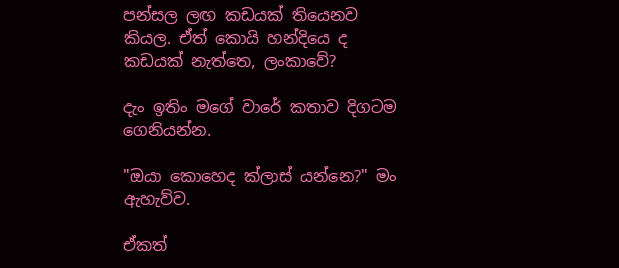පන්සල ලඟ කඩයක් තියෙනව කියල. ඒත් කොයි හන්දියෙ ද කඩයක් නැත්තෙ, ලංකාවේ?

දැං ඉතිං මගේ වාරේ කතාව දිගටම ගෙනියන්න.

"ඔයා කොහෙද ක්ලාස් යන්නෙ?" මං ඇහැව්ව.

ඒකත්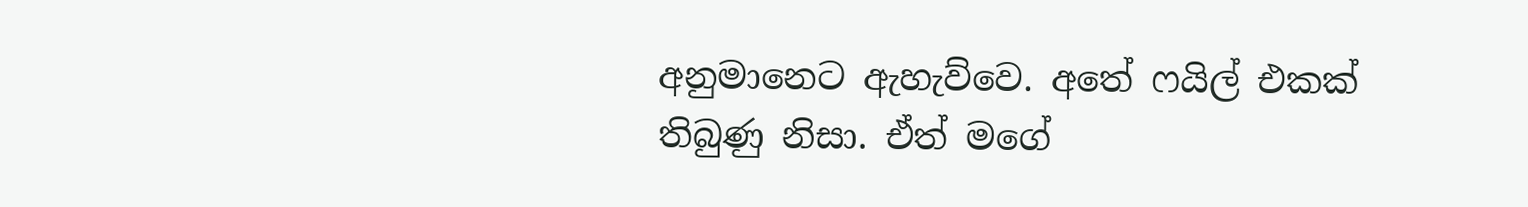අනුමානෙට ඇහැව්වෙ. අතේ ෆයිල් එකක් තිබුණු නිසා. ඒත් මගේ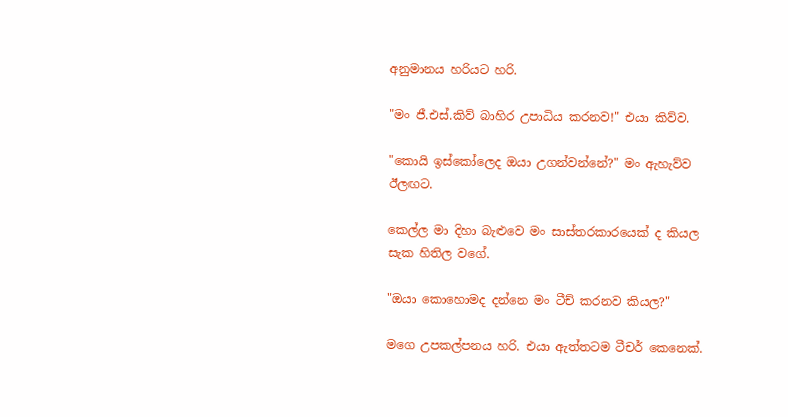අනුමානය හරියට හරි.

"මං ජී.එස්.කිව් බාහිර උපාධිය කරනව!" එයා කිව්ව.

"කොයි ඉස්කෝලෙද ඔයා උගන්වන්නේ?" මං ඇහැව්ව ඊලඟට.

කෙල්ල මා දිහා බැළුවෙ මං සාස්තරකාරයෙක් ද කියල සැක හිතිල වගේ.

"ඔයා කොහොමද දන්නෙ මං ටීච් කරනව කියල?"

මගෙ උපකල්පනය හරි. එයා ඇත්තටම ටීචර් කෙනෙක්.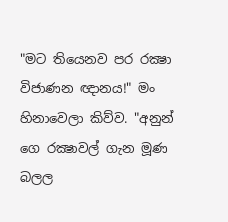"මට තියෙනව පර රක්‍ෂා විජාණන ඥානය!" මං හිනාවෙලා කිව්ව. "අනුන් ගෙ රක්‍ෂාවල් ගැන මූණ බලල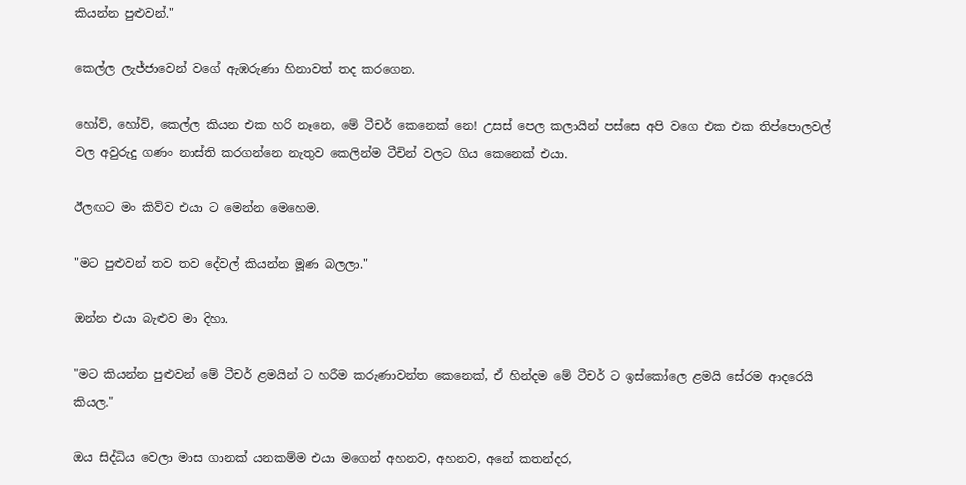කියන්න පුළුවන්."

කෙල්ල ලැජ්ජාවෙන් වගේ ඇඹරුණා හිනාවත් තද කරගෙන.

හෝව්, හෝව්, කෙල්ල කියන එක හරි නෑනෙ, මේ ටීචර් කෙනෙක් නෙ! උසස් පෙල කලායින් පස්සෙ අපි වගෙ එක එක තිප්පොලවල් වල අවුරුදු ගණං නාස්ති කරගන්නෙ නැතුව කෙලින්ම ටීචින් වලට ගිය කෙනෙක් එයා.

ඊලඟට මං කිව්ව එයා ට මෙන්න මෙහෙම.

"මට පුළුවන් තව තව දේවල් කියන්න මූණ බලලා."

ඔන්න එයා බැළුව මා දිහා.

"මට කියන්න පුළුවන් මේ ටීචර් ළමයින් ට හරීම කරුණාවන්ත කෙනෙක්, ඒ හින්දම මේ ටීචර් ට ඉස්කෝලෙ ළමයි සේරම ආදරෙයි කියල."

ඔය සිද්ධිය වෙලා මාස ගානක් යනකම්ම එයා මගෙන් අහනව, අහනව, අනේ කතන්දර,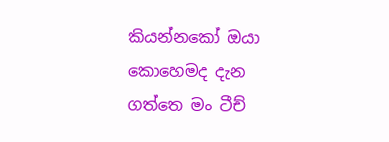කියන්නකෝ ඔයා කොහෙමද දැන ගත්තෙ මං ටීච්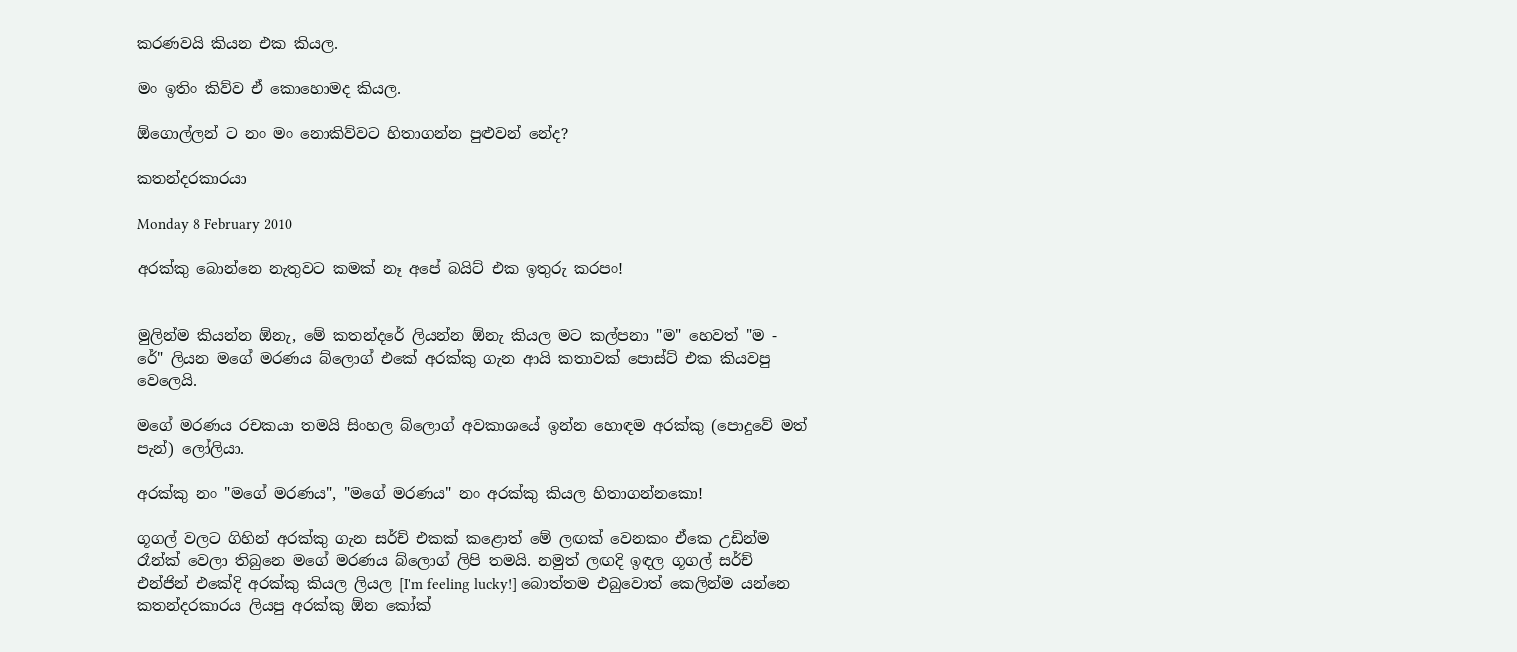කරණවයි කියන එක කියල.

මං ඉතිං කිව්ව ඒ කොහොමද කියල.

ඕගොල්ලන් ට නං මං නොකිව්වට හිතාගන්න පුළුවන් නේද?

කතන්දරකාරයා

Monday 8 February 2010

අරක්කු බොන්නෙ නැතුවට කමක් නෑ අපේ බයිට් එක ඉතුරු කරපං!


මුලින්ම කියන්න ඕනැ, මේ කතන්දරේ ලියන්න ඕනැ කියල මට කල්පනා "ම" හෙවත් "ම - රේ" ලියන මගේ මරණය බ්ලොග් එකේ අරක්කු ගැන ආයි කතාවක් පොස්ට් එක කියවපු වෙලෙයි.

මගේ මරණය රචකයා තමයි සිංහල බ්ලොග් අවකාශයේ ඉන්න හොඳම අරක්කු (පොදුවේ මත් පැන්) ලෝලියා.

අරක්කු නං "මගේ මරණය", "මගේ මරණය" නං අරක්කු කියල හිතාගන්නකො!

ගූගල් වලට ගිහින් අරක්කු ගැන සර්ච් එකක් කළොත් මේ ලඟක් වෙනකං ඒකෙ උඩින්ම රෑන්ක් වෙලා තිබුනෙ මගේ මරණය බ්ලොග් ලිපි තමයි. නමුත් ලඟදි ඉඳල ගූගල් සර්ච් එන්ජින් එකේදි අරක්කු කියල ලියල [I'm feeling lucky!] බොත්තම එබුවොත් කෙලින්ම යන්නෙ කතන්දරකාරය ලියපු අරක්කු ඕන කෝක්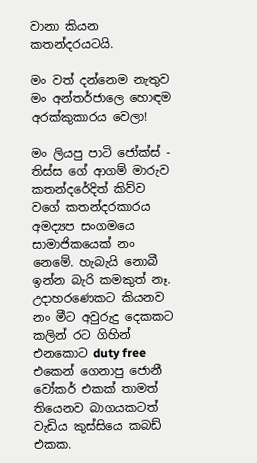වානා කියන කතන්දරයටයි.

මං වත් දන්නෙම නැතුව මං අන්තර්ජාලෙ හොඳම අරක්කුකාරය වෙලා!

මං ලියපු පාටි ජෝක්ස් - තිස්ස ගේ ආගම් මාරුව කතන්දරේදිත් කිව්ව වගේ කතන්දරකාරය අමද්‍යප සංගමයෙ සාමාජිකයෙක් නං නෙමේ. හැබැයි නොබී ඉන්න බැරි කමකුත් නෑ. උදාහරණෙකට කියනව නං මීට අවුරුදු දෙකකට කලින් රට ගිහින් එනකොට duty free එකෙන් ගෙනාපු ජොනී වෝකර් එකක් තාමත් තියෙනව බාගයකටත් වැඩිය කුස්සියෙ කබඩ් එකක.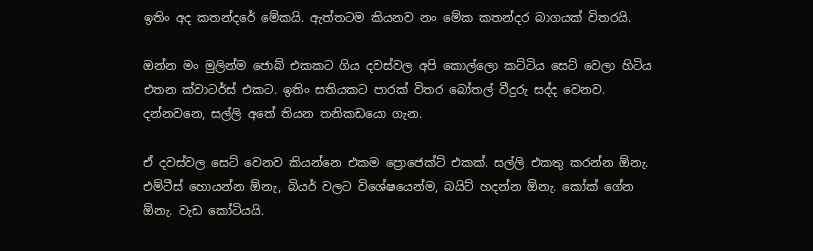ඉතිං අද කතන්දරේ මේකයි. ඇත්තටම කියනව නං මේක කතන්දර බාගයක් විතරයි.

ඔන්න මං මුලින්ම ජොබ් එකකට ගිය දවස්වල අපි කොල්ලො කට්ටිය සෙට් වෙලා හිටිය එතන ක්වාටර්ස් එකට. ඉතිං සතියකට පාරක් විතර බෝතල් වීදුරු සද්ද වෙනව. දන්නවනෙ, සල්ලි අතේ තියන තනිකඩයො ගැන.

ඒ දවස්වල සෙට් වෙනව කියන්නෙ එකම ප්‍රොජෙක්ට් එකක්. සල්ලි එකතු කරන්න ඕනැ. එම්ටීස් හොයන්න ඕනැ, බියර් වලට විශේෂයෙන්ම, බයිට් හදන්න ඕනැ. කෝක් ගේන ඕනැ. වැඩ කෝටියයි.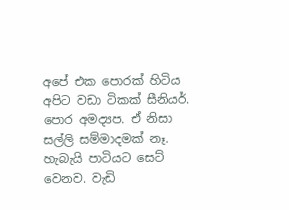අපේ එක පොරක් හිටිය අපිට වඩා ටිකක් සීනියර්. පොර අමද්‍යප. ඒ නිසා සල්ලි සම්මාදමක් නෑ. හැබැයි පාටියට සෙට් වෙනව. වැඩි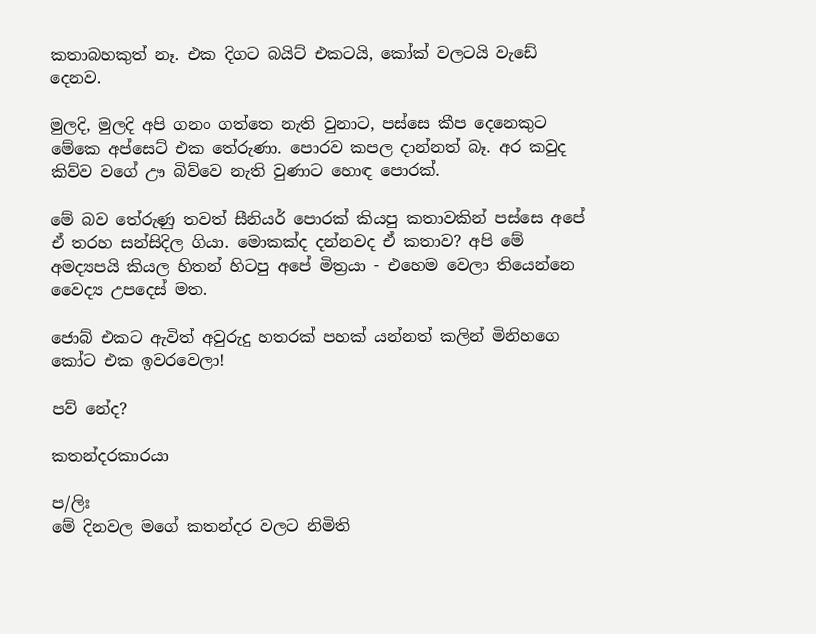කතාබහකුත් නෑ. එක දිගට බයිට් එකටයි, කෝක් වලටයි වැඩේ දෙනව.

මුලදි, මුලදි අපි ගනං ගත්තෙ නැති වුනාට, පස්සෙ කීප දෙනෙකුට මේකෙ අප්සෙට් එක තේරුණා. පොරව කපල දාන්නත් බෑ. අර කවුද කිව්ව වගේ ඌ බිව්වෙ නැති වුණාට හොඳ පොරක්.

මේ බව තේරුණු තවත් සීනියර් පොරක් කියපු කතාවකින් පස්සෙ අපේ ඒ තරහ සන්සිදිල ගියා. මොකක්ද දන්නවද ඒ කතාව? අපි මේ අමද්‍යපයි කියල හිතන් හිටපු අපේ මිත්‍රයා - එහෙම වෙලා තියෙන්නෙ වෛද්‍ය උපදෙස් මත.

ජොබ් එකට ඇවිත් අවුරුදු හතරක් පහක් යන්නත් කලින් මිනිහගෙ කෝට එක ඉවරවෙලා!

පව් නේද?

කතන්දරකාරයා

ප/ලිඃ
මේ දිනවල මගේ කතන්දර වලට නිමිති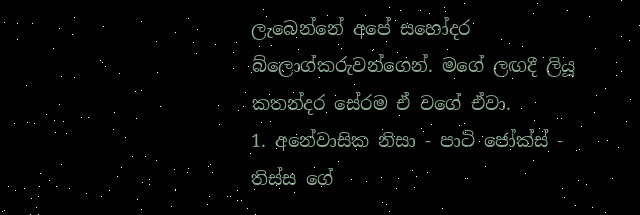ලැබෙන්නේ අපේ සහෝදර බ්ලොග්කරුවන්ගෙන්. මගේ ලඟදී ලියූ කතන්දර සේරම ඒ වගේ ඒවා.
1. අනේවාසික නිසා - පාටි ජෝක්ස් - තිස්ස ගේ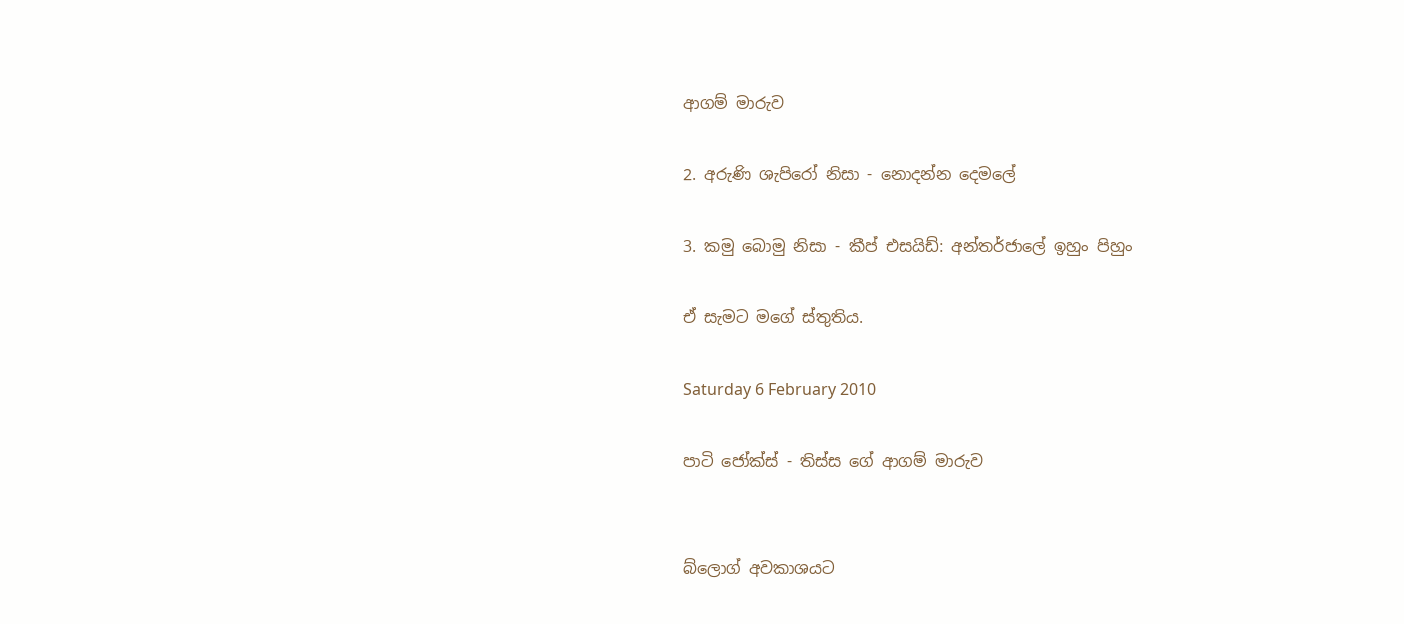ආගම් මාරුව

2. අරුණි ශැපිරෝ නිසා - නොදන්න දෙමලේ

3. කමු බොමු නිසා - කීප් එසයිඩ්: අන්තර්ජාලේ ඉහුං පිහුං

ඒ සැමට මගේ ස්තුතිය.

Saturday 6 February 2010

පාටි ජෝක්ස් - තිස්ස ගේ ආගම් මාරුව


බ්ලොග් අවකාශයට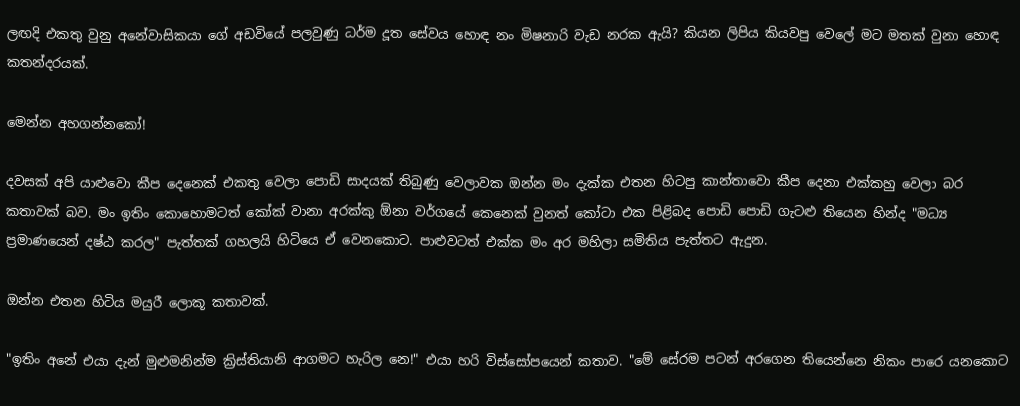ලඟදි එකතු වුනු අනේවාසිකයා ගේ අඩවියේ පලවුණු ධර්ම දූත සේවය හොඳ නං මිෂනාරි වැඩ නරක ඇයි? කියන ලිපිය කියවපු වෙලේ මට මතක් වුනා හොඳ කතන්දරයක්.

මෙන්න අහගන්නකෝ!

දවසක් අපි යාළුවො කීප දෙනෙක් එකතු වෙලා පොඩි සාදයක් තිබුණු වෙලාවක ඔන්න මං දැක්ක එතන හිටපු කාන්තාවො කීප දෙනා එක්කහු වෙලා බර කතාවක් බව. මං ඉතිං කොහොමටත් කෝක් වානා අරක්කු ඕනා වර්ගයේ කෙනෙක් වුනත් කෝටා එක පිළිබද පොඩි පොඩි ගැටළු තියෙන හින්ද "මධ්‍ය ප්‍රමාණයෙන් දෂ්ඨ කරල" පැත්තක් ගහලයි හිටියෙ ඒ වෙනකොට. පාළුවටත් එක්ක මං අර මහිලා සමිතිය පැත්තට ඇදුන.

ඔන්න එතන හිටිය මයුරී ලොකූ කතාවක්.

"ඉතිං අනේ එයා දැන් මුළුමනින්ම ක්‍රිස්තියානි ආගමට හැරිල නෙ!" එයා හරි විස්සෝපයෙන් කතාව. "මේ සේරම පටන් අරගෙන තියෙන්නෙ නිකං පාරෙ යනකොට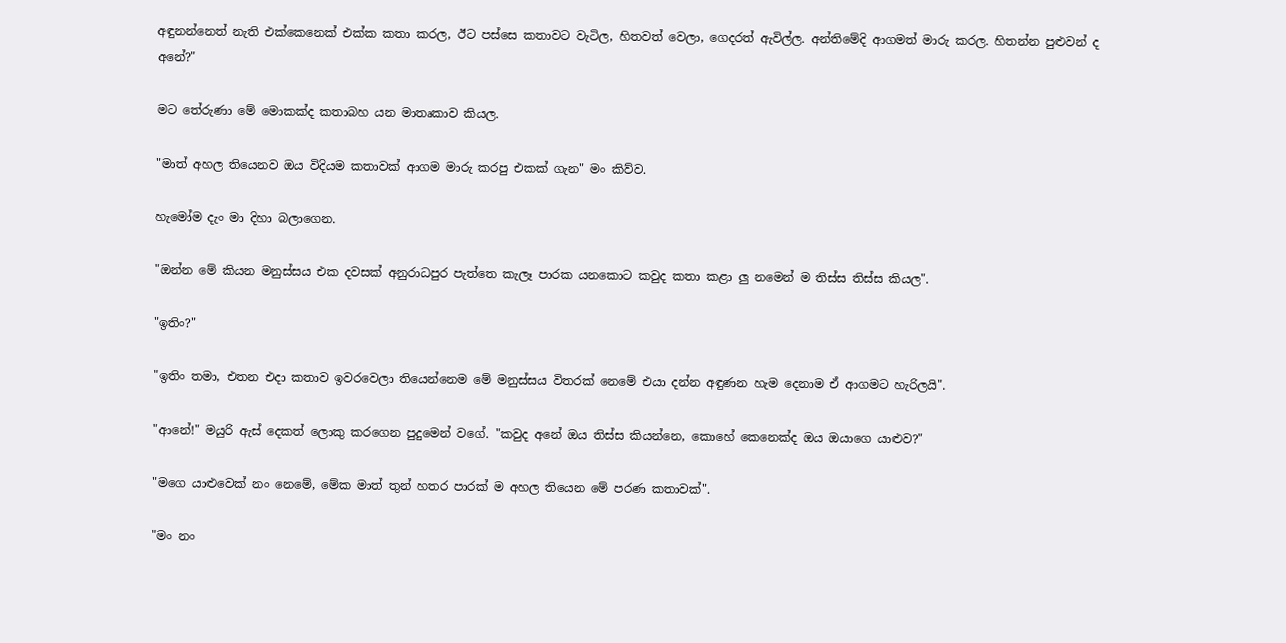අඳුනන්නෙත් නැති එක්කෙනෙක් එක්ක කතා කරල, ඊට පස්සෙ කතාවට වැටිල, හිතවත් වෙලා, ගෙදරත් ඇවිල්ල. අන්තිමේදි ආගමත් මාරු කරල. හිතන්න පුළුවන් ද අනේ?"

මට තේරුණා මේ මොකක්ද කතාබහ යන මාතෘකාව කියල.

"මාත් අහල තියෙනව ඔය විදියම කතාවක් ආගම මාරු කරපු එකක් ගැන" මං කිව්ව.

හැමෝම දැං මා දිහා බලාගෙන.

"ඔන්න මේ කියන මනුස්සය එක දවසක් අනුරාධපුර පැත්තෙ කැලෑ පාරක යනකොට කවුද කතා කළා ලු නමෙන් ම තිස්ස තිස්ස කියල".

"ඉතිං?"

"ඉතිං තමා, එතන එදා කතාව ඉවරවෙලා තියෙන්නෙම මේ මනුස්සය විතරක් නෙමේ එයා දන්න අඳුණන හැම දෙනාම ඒ ආගමට හැරිලයි".

"ආනේ!" මයුරි ඇස් දෙකත් ලොකු කරගෙන පුදුමෙන් වගේ. "කවුද අනේ ඔය තිස්ස කියන්නෙ, කොහේ කෙනෙක්ද ඔය ඔයාගෙ යාළුව?"

"මගෙ යාළුවෙක් නං නෙමේ, මේක මාත් තුන් හතර පාරක් ම අහල තියෙන මේ පරණ කතාවක්".

"මං නං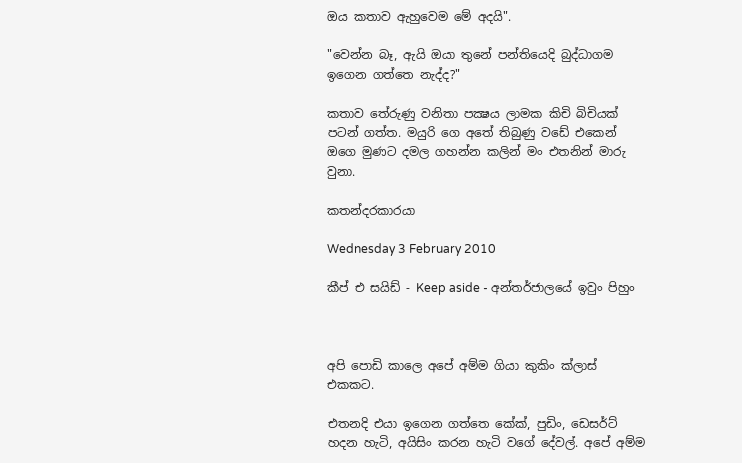ඔය කතාව ඇහුවෙම මේ අදයි".

"වෙන්න බෑ, ඇයි ඔයා තුනේ පන්තියෙදි බුද්ධාගම ඉගෙන ගත්තෙ නැද්ද?"

කතාව තේරුණු වනිතා පක්‍ෂය ලාමක කිචි බිචියක් පටන් ගත්ත. මයුරි ගෙ අතේ තිබුණු වඩේ එකෙන් ඔගෙ මුණට දමල ගහන්න කලින් මං එතනින් මාරු වුනා.

කතන්දරකාරයා

Wednesday 3 February 2010

කීප් එ සයිඩ් - Keep aside - අන්තර්ජාලයේ ඉවුං පිහුං



අපි පොඩි කාලෙ අපේ අම්ම ගියා කුකිං ක්ලාස් එකකට.

එතනදි එයා ඉගෙන ගත්තෙ කේක්, පුඩිං, ඩෙසර්ට් හදන හැටි, අයිසිං කරන හැටි වගේ දේවල්. අපේ අම්ම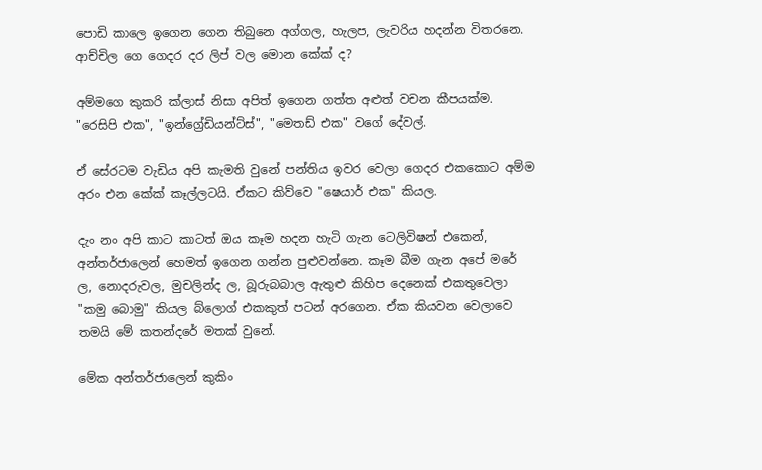පොඩි කාලෙ ඉගෙන ගෙන තිබුනෙ අග්ගල, හැලප, ලැවරිය හදන්න විතරනෙ. ආච්චිල ගෙ ගෙදර දර ලිප් වල මොන කේක් ද?

අම්මගෙ කුකරි ක්ලාස් නිසා අපිත් ඉගෙන ගත්ත අළුත් වචන කීපයක්ම. "රෙසිපි එක", "ඉන්ග්‍රේඩියන්ට්ස්", "මෙතඩ් එක" වගේ දේවල්.

ඒ සේරටම වැඩිය අපි කැමති වුනේ පන්තිය ඉවර වෙලා ගෙදර එකකොට අම්ම අරං එන කේක් කෑල්ලටයි. ඒකට කිව්වෙ "ෂෙයාර් එක" කියල.

දැං නං අපි කාට කාටත් ඔය කෑම හදන හැටි ගැන ටෙලිවිෂන් එකෙන්, අන්තර්ජාලෙන් හෙමත් ඉගෙන ගන්න පුළුවන්නෙ. කෑම බීම ගැන අපේ මරේ ල, නොදරුවල, මුචලින්ද ල, බූරුබබාල ඇතුළු කිහිප දෙනෙක් එකතුවෙලා "කමු බොමු" කියල බ්ලොග් එකකුත් පටන් අරගෙන. ඒක කියවන වෙලාවෙ තමයි මේ කතන්දරේ මතක් වුනේ.

මේක අන්තර්ජාලෙන් කුකිං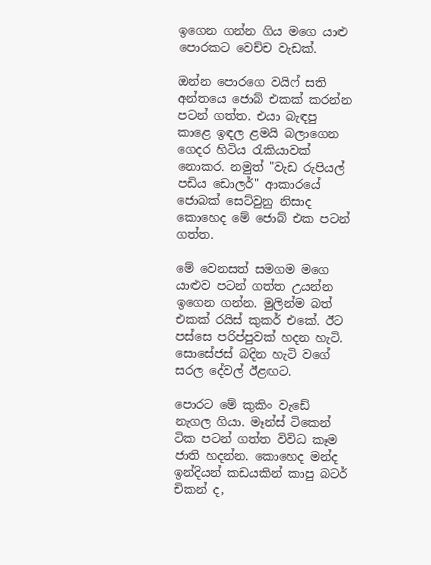ඉගෙන ගන්න ගිය මගෙ යාළු පොරකට වෙච්ච වැඩක්.

ඔන්න පොරගෙ වයිෆ් සති අන්තයෙ ජොබ් එකක් කරන්න පටන් ගත්ත. එයා බැඳපු කාළෙ ඉඳල ළමයි බලාගෙන ගෙදර හිටිය රැකියාවක් නොකර. නමුත් "වැඩ රුපියල් පඩිය ඩොලර්" ආකාරයේ ජොබක් සෙට්වුනු නිසාද කොහෙද මේ ජොබ් එක පටන් ගත්ත.

මේ වෙනසත් සමගම මගෙ යාළුව පටන් ගත්ත උයන්න ඉගෙන ගන්න. මුලින්ම බත් එකක් රයිස් කුකර් එකේ. ඊට පස්සෙ පරිප්පුවක් හදන හැටි. සොසේජස් බදින හැටි වගේ සරල දේවල් ඊළඟට.

පොරට මේ කුකිං වැඩේ නැගල ගියා. මෑන්ස් ටිකෙන් ටික පටන් ගත්ත විවිධ කෑම ජාති හදන්න. කොහෙද මන්ද ඉන්දියන් කඩයකින් කාපු බටර් චිකන් ද,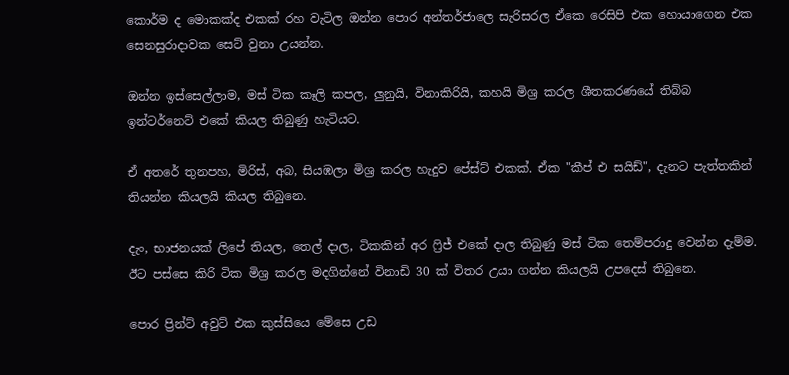කොර්ම ද මොකක්ද එකක් රහ වැටිල ඔන්න පොර අන්තර්ජාලෙ සැරිසරල ඒකෙ රෙසිපි එක හොයාගෙන එක සෙනසුරාදාවක සෙට් වුනා උයන්න.

ඔන්න ඉස්සෙල්ලාම, මස් ටික කෑලි කපල, ලුනුයි, විනාකිරියි, කහයි මිශ්‍ර කරල ශීතකරණයේ තිබ්බ ඉන්ටර්නෙට් එකේ කියල තිබුණු හැටියට.

ඒ අතරේ තුනපහ, මිරිස්, අබ, සියඹලා මිශ්‍ර කරල හැදුව පේස්ට් එකක්. ඒක "කීප් එ සයිඩ්", දැනට පැත්තකින් තියන්න කියලයි කියල තිබුනෙ.

දැං, භාජනයක් ලිපේ තියල, තෙල් දාල, ටිකකින් අර ෆ්‍රිජ් එකේ දාල තිබුණු මස් ටික තෙම්පරාදු වෙන්න දැම්ම. ඊට පස්සෙ කිරි ටික මිශ්‍ර කරල මදගින්නේ විනාඩි 30 ක් විතර උයා ගන්න කියලයි උපදෙස් තිබුනෙ.

පොර ප්‍රින්ට් අවුට් එක කුස්සියෙ මේසෙ උඩ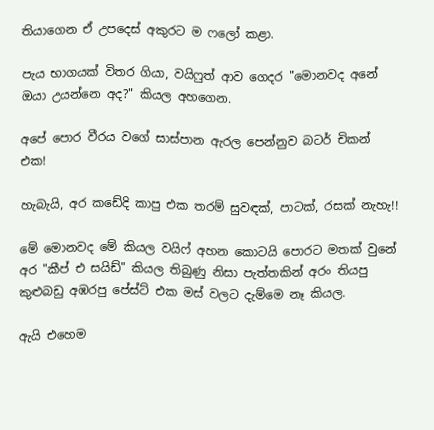තියාගෙන ඒ උපදෙස් අකුරට ම ෆලෝ කළා.

පැය භාගයක් විතර ගියා, වයිෆුත් ආව ගෙදර "මොනවද අනේ ඔයා උයන්නෙ අද?" කියල අහගෙන.

අපේ පොර වීරය වගේ සාස්පාන ඇරල පෙන්නුව බටර් චිකන් එක!

හැබැයි, අර කඩේදි කාපු එක තරම් සුවඳක්, පාටක්, රසක් නැහැ!!

මේ මොනවද මේ කියල වයිෆ් අහන කොටයි පොරට මතක් වුනේ අර "කීප් එ සයිඩ්" කියල තිබුණු නිසා පැත්තකින් අරං තියපු කුළුබඩු අඹරපු පේස්ට් එක මස් වලට දැම්මෙ නෑ කියල.

ඇයි එහෙම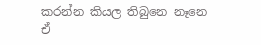කරන්න කියල තිබුනෙ නෑනෙ ඒ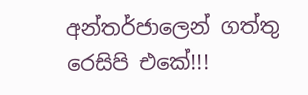අන්තර්ජාලෙන් ගත්තු රෙසිපි එකේ!!!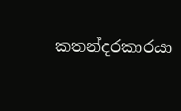කතන්දරකාරයා